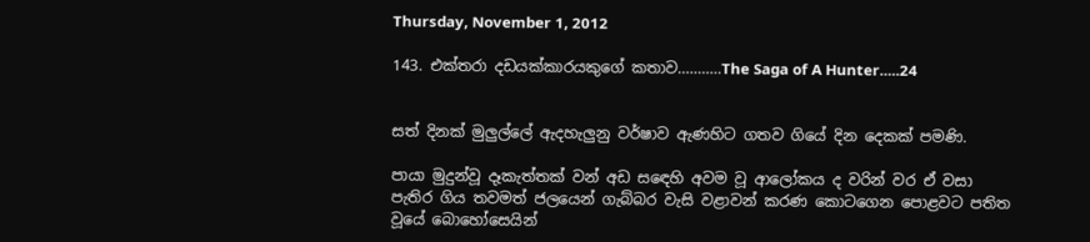Thursday, November 1, 2012

143. එක්තරා දඩයක්කාරයකුගේ කතාව...........The Saga of A Hunter.....24


සත් දිනක් මුලුල්ලේ ඇදහැලුනු වර්ෂාව ඇණහිට ගතව ගියේ දින දෙකක් පමණි.

පායා මුදුන්වූ දෑකැත්තක් වන් අඩ සඳෙහි අවම වූ ආලෝකය ද වරින් වර ඒ වසා පැතිර ගිය තවමත් ජලයෙන් ගැබ්බර වැසි වළාවන් කරණ කොටගෙන පොළවට පතිත වූයේ බොහෝසෙයින්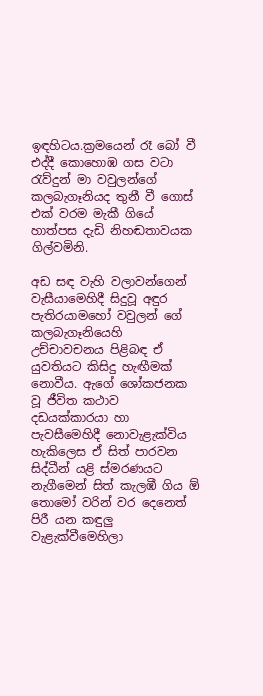ඉඳහිටය.ක්‍රමයෙන් රෑ බෝ වී එද්දී කොහොඹ ගස වටා රැව්දුන් මා වවුලන්ගේ කලබැගෑනියද තුනී වී ගොස් එක් වරම මැකී ගියේ හාත්පස දැඩි නිහඬතාවයක ගිල්වමිනි.

අඩ සඳ වැහි වලාවන්ගෙන් වැසීයාමෙහිදී සිදුවූ අඳුර පැතිරයාමහෝ වවුලන් ගේ කලබැගෑනියෙහි උච්චාවචනය පිළිබඳ ඒ යුවතියට කිසිදු හැඟීමක් නොවීය. ඇගේ ශෝකජනක වූ ජීවිත කථාව දඩයක්කාරයා හා පැවසීමෙහිදී නොවැළැක්විය හැකිලෙස ඒ සිත් පාරවන සිද්ධීන් යළි ස්මරණයට නැගීමෙන් සිත් කැලඹී ගිය ඕ තොමෝ වරින් වර දෙනෙත් පිරී යන කඳුලු වැළැක්වීමෙහිලා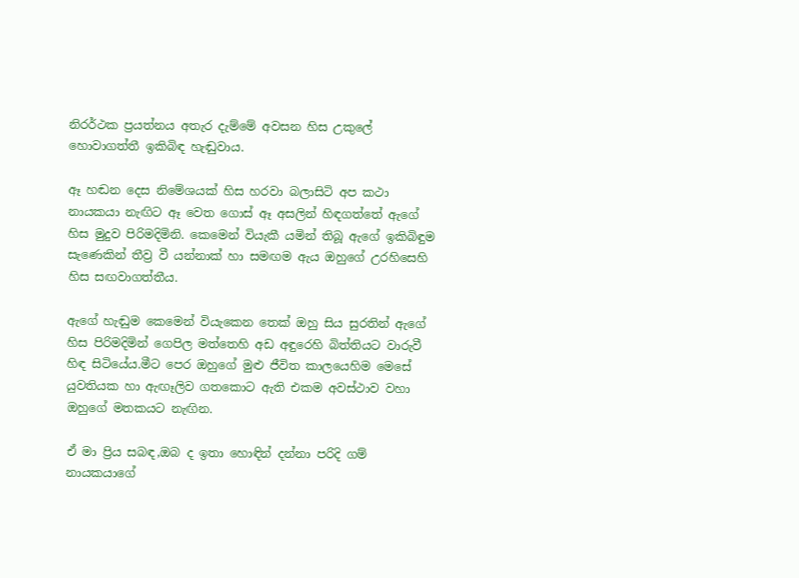නිරර්ථක ප්‍රයත්නය අතැර දැම්මේ අවසන හිස උකුලේ හොවාගත්තී ඉකිබිඳ හැඬුවාය.

ඈ හඬන දෙස නිමේශයක් හිස හරවා බලාසිටි අප කථා නායකයා නැඟිට ඈ වෙත ගොස් ඈ අසලින් හිඳගත්තේ ඇගේ හිස මුදුව පිරිමදිමිනි. කෙමෙන් වියැකී යමින් තිබූ ඇගේ ඉකිබිඳුම සැණෙකින් තීව්‍ර වී යන්නාක් හා සමඟම ඇය ඔහුගේ උරහිසෙහි හිස සඟවාගත්තීය.

ඇගේ හැඬුම කෙමෙන් වියැකෙන තෙක් ඔහු සිය සුරතින් ඇගේ හිස පිරිමදිමින් ගෙපිල මත්තෙහි අඩ අඳුරෙහි බිත්තියට වාරුවී හිඳ සිටියේය.මීට පෙර ඔහුගේ මුළු ජීවිත කාලයෙහිම මෙසේ යුවතියක හා ඇඟෑලිව ගතකොට ඇති එකම අවස්ථාව වහා ඔහුගේ මතකයට නැඟින.

ඒ මා ප්‍රිය සබඳ,ඔබ ද ඉතා හොඳින් දන්නා පරිදි ගම් නායකයාගේ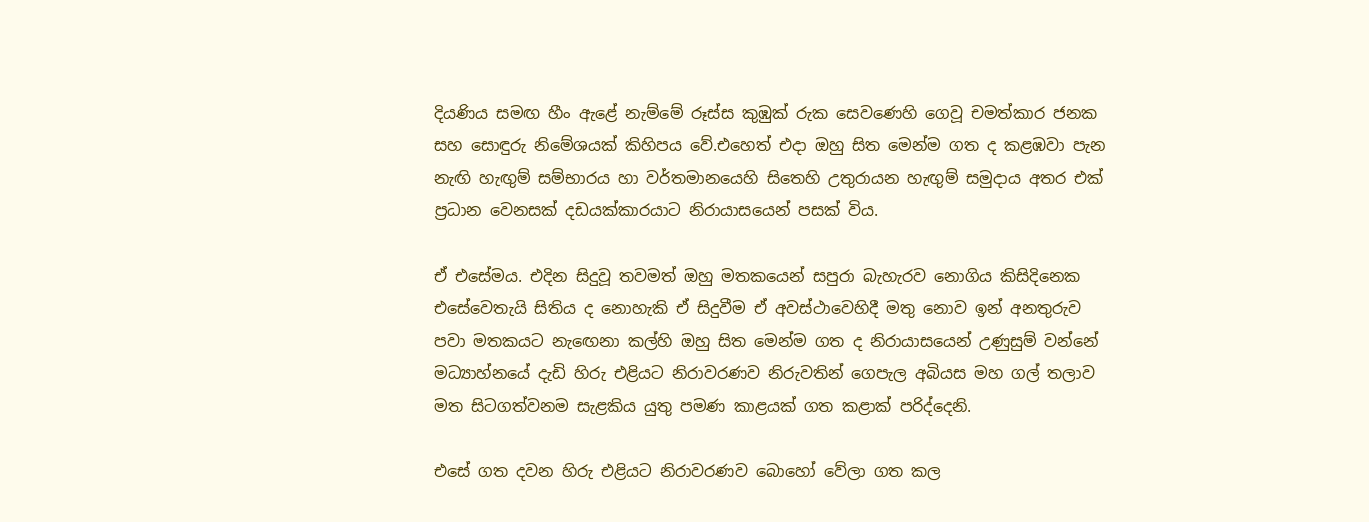දියණිය සමඟ හීං ඇළේ නැම්මේ රූස්ස කුඹුක් රුක සෙවණෙහි ගෙවූ චමත්කාර ජනක සහ සොඳුරු නිමේශයක් කිහිපය වේ.එහෙත් එදා ඔහු සිත මෙන්ම ගත ද කළඹවා පැන නැඟි හැඟුම් සම්භාරය හා වර්තමානයෙහි සිතෙහි උතුරායන හැඟුම් සමුදාය අතර එක් ප්‍රධාන වෙනසක් දඩයක්කාරයාට නිරායාසයෙන් පසක් විය.

ඒ එසේමය. එදින සිදුවූ තවමත් ඔහු මතකයෙන් සපුරා බැහැරව නොගිය කිසිදිනෙක එසේවෙතැයි සිතිය ද නොහැකි ඒ සිදුවීම ඒ අවස්ථාවෙහිදී මතු නොව ඉන් අනතුරුව පවා මතකයට නැඟෙනා කල්හි ඔහු සිත මෙන්ම ගත ද නිරායාසයෙන් උණුසුම් වන්නේ මධ්‍යාහ්නයේ දැඩි හිරු එළියට නිරාවරණව නිරුවතින් ගෙපැල අබියස මහ ගල් තලාව මත සිටගත්වනම සැළකිය යුතු පමණ කාළයක් ගත කළාක් පරිද්දෙනි.

එසේ ගත දවන හිරු එළියට නිරාවරණව බොහෝ වේලා ගත කල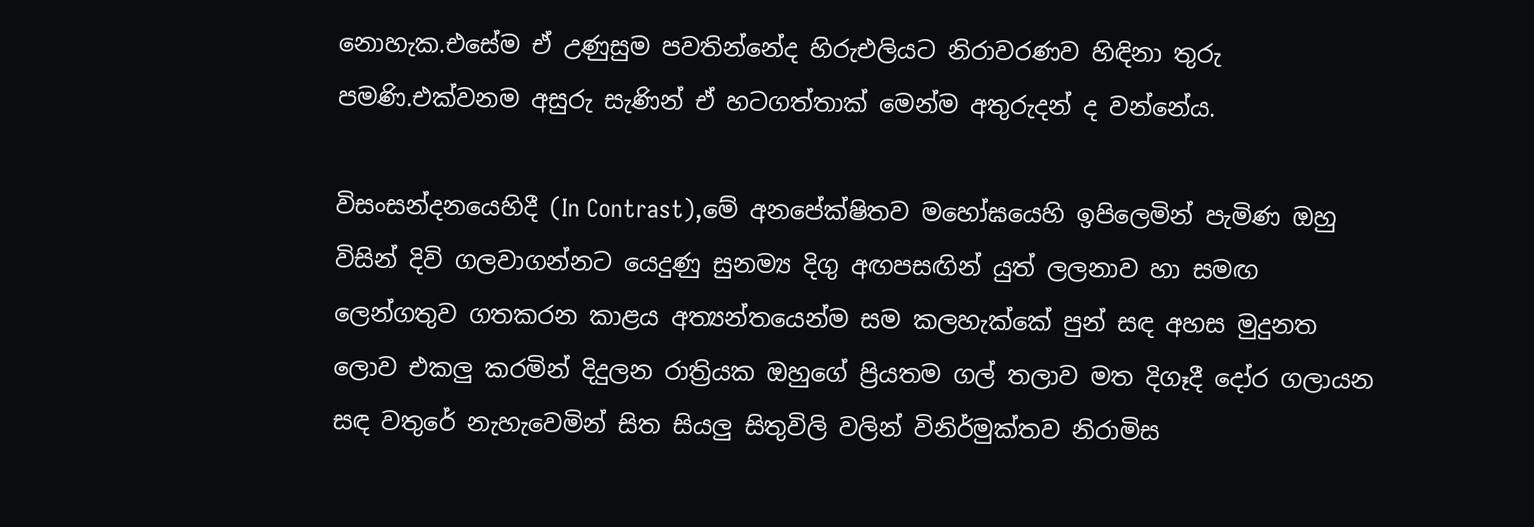නොහැක.එසේම ඒ උණුසුම පවතින්නේද හිරුඑලියට නිරාවරණව හිඳිනා තුරු පමණි.එක්වනම අසුරු සැණින් ඒ හටගත්තාක් මෙන්ම අතුරුදන් ද වන්නේය.

විසංසන්දනයෙහිදී (In Contrast),මේ අනපේක්ෂිතව මහෝඝයෙහි ඉපිලෙමින් පැමිණ ඔහු විසින් දිවි ගලවාගන්නට යෙදුණු සුනම්‍ය දිගු අඟපසඟින් යුත් ලලනාව හා සමඟ ලෙන්ගතුව ගතකරන කාළය අත්‍යන්තයෙන්ම සම කලහැක්කේ පුන් සඳ අහස මුදුනත ලොව එකලු කරමින් දිදුලන රාත්‍රියක ඔහුගේ ප්‍රියතම ගල් තලාව මත දිගෑදී දෝර ගලායන සඳ වතුරේ නැහැවෙමින් සිත සියලු සිතුවිලි වලින් විනිර්මුක්තව නිරාමිස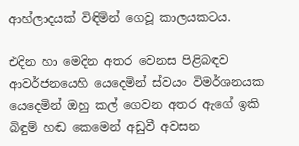ආහ්ලාදයක් විඳිමින් ගෙවූ කාලයකටය.

එදින හා මෙදින අතර වෙනස පිළිබඳව ආවර්ජනයෙහි යෙදෙමින් ස්වයං විමර්ශනයක යෙදෙමින් ඔහු කල් ගෙවන අතර ඇගේ ඉකි බිඳුම් හඬ කෙමෙන් අඩුවී අවසන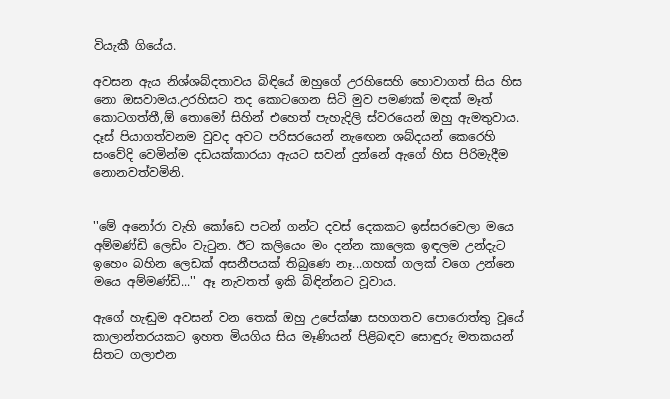වියැකී ගියේය.

අවසන ඇය නිශ්ශබ්දතාවය බිඳියේ ඔහුගේ උරහිසෙහි හොවාගත් සිය හිස නො ඔසවාමය.උරහිසට තද කොටගෙන සිටි මුව පමණක් මඳක් මෑත් කොටගත්තී,ඕ තොමෝ සිහින් එහෙත් පැහැදිලි ස්වරයෙන් ඔහු ඇමතුවාය. දෑස් පියාගත්වනම වුවද අවට පරිසරයෙන් නැඟෙන ශබ්දයන් කෙරෙහි සංවේදි වෙමින්ම දඩයක්කාරයා ඇයට සවන් දුන්නේ ඇගේ හිස පිරිමැදීම නොනවත්වමිනි.


''මේ අනෝරා වැහි කෝඩෙ පටන් ගන්ට දවස් දෙකකට ඉස්සරවෙලා මයෙ අම්මණ්ඩි ලෙඩිං වැටුන. ඊට කලියෙං මං දන්න කාලෙක ඉඳලම උන්දැට ඉහෙං බහින ලෙඩක් අසනීපයක් තිබුණෙ නෑ...ගහක් ගලක් වගෙ උන්නෙ මයෙ අම්මණ්ඩි...'' ඈ නැවතත් ඉකි බිඳින්නට වූවාය.

ඇගේ හැඬුම අවසන් වන තෙක් ඔහු උපේක්ෂා සහගතව පොරොත්තු වූයේ කාලාන්තරයකට ඉහත මියගිය සිය මෑණියන් පිළිබඳව සොඳුරු මතකයන් සිතට ගලාඑන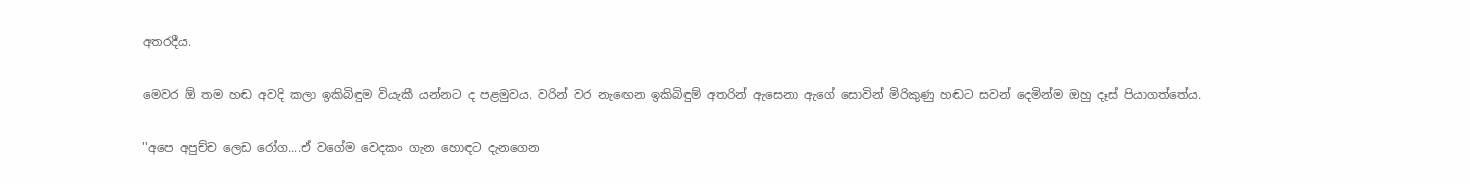අතරදීය.

මෙවර ඕ තම හඬ අවදි කලා ඉකිබිඳුම වියැකී යන්නට ද පළමුවය. වරින් වර නැඟෙන ඉකිබිඳුම් අතරින් ඇසෙනා ඇගේ සොවින් මිරිකුණු හඬට සවන් දෙමින්ම ඔහු දෑස් පියාගත්තේය.

''අපෙ අපුච්ච ලෙඩ රෝග....ඒ වගේම වෙදකං ගැන හොඳට දැනගෙන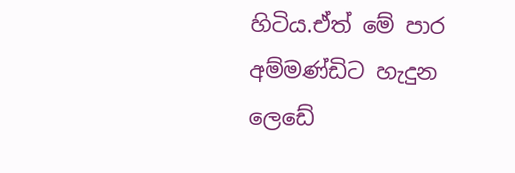හිටිය.ඒත් මේ පාර අම්මණ්ඩිට හැදුන ලෙඩේ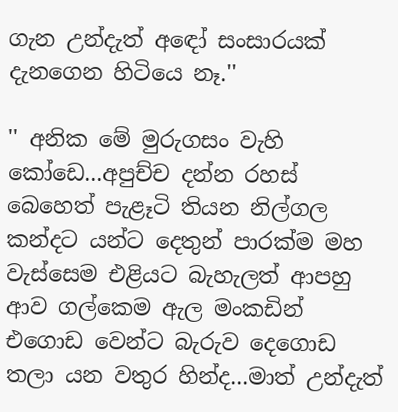ගැන උන්දැත් අඳෝ සංසාරයක් දැනගෙන හිටියෙ නෑ.''

'' අනික මේ මුරුගසං වැහි කෝඩෙ...අපුච්ච දන්න රහස් බෙහෙත් පැළෑටි තියන නිල්ගල කන්දට යන්ට දෙතුන් පාරක්ම මහ වැස්සෙම එළියට බැහැලත් ආපහු ආව ගල්කෙම ඇල මංකඩින් එගොඩ වෙන්ට බැරුව දෙගොඩ තලා යන වතුර හින්ද...මාත් උන්දැත්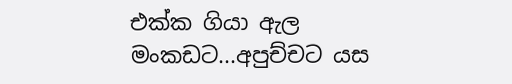එක්ක ගියා ඇල මංකඩට...අපුච්චට යස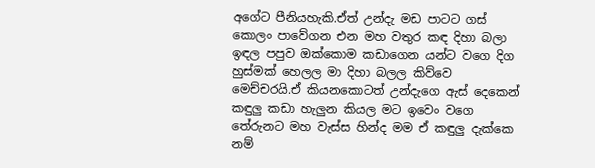අගේට පීනියහැකි.ඒත් උන්දැ මඩ පාටට ගස් කොලං පාවේගන එන මහ වතුර කඳ දිහා බලා ඉඳල පපුව ඔක්කොම කඩාගෙන යන්ට වගෙ දිග හුස්මක් හෙලල මා දිහා බලල කිව්වෙ මෙච්චරයි.ඒ කියනකොටත් උන්දැගෙ ඇස් දෙකෙන් කඳුලු කඩා හැලුන කියල මට ඉවෙං වගෙ තේරුනට මහ වැස්ස හින්ද මම ඒ කඳුලු දැක්කෙ නම්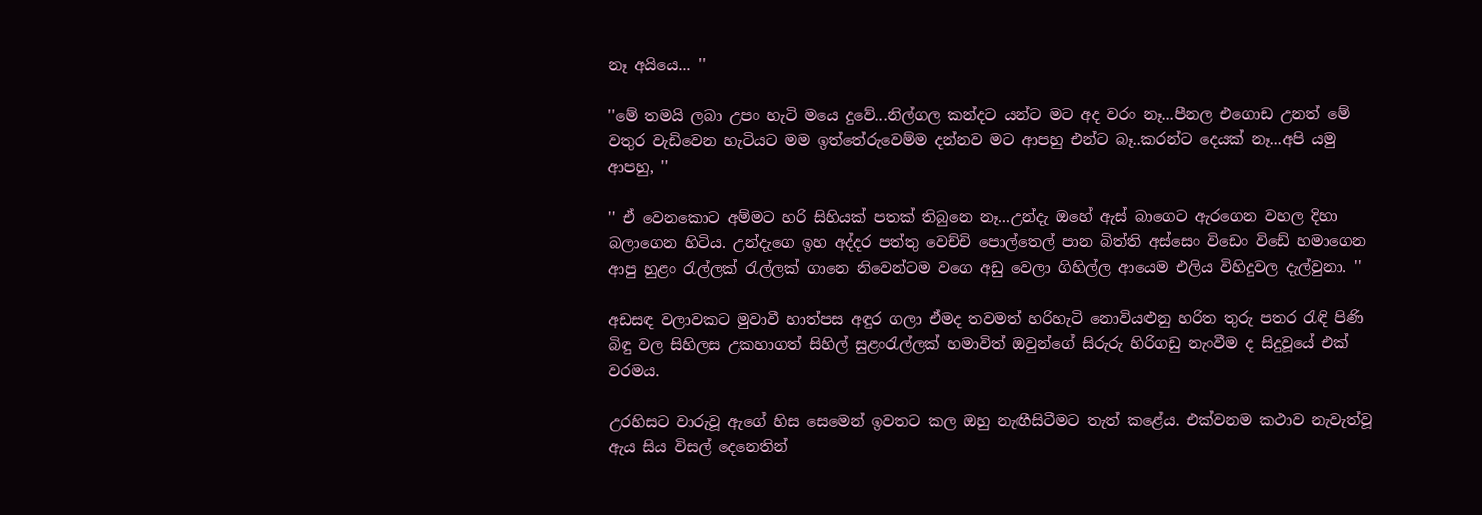නෑ අයියෙ... ''

''මේ තමයි ලබා උපං හැටි මයෙ දුවේ...නිල්ගල කන්දට යන්ට මට අද වරං නෑ...පීනල එගොඩ උනත් මේ වතුර වැඩිවෙන හැටියට මම ඉත්තේරුවෙම්ම දන්නව මට ආපහු එන්ට බෑ..කරන්ට දෙයක් නෑ...අපි යමු ආපහු, ''

'' ඒ වෙනකොට අම්මට හරි සිහියක් පතක් තිබුනෙ නෑ...උන්දැ ඔහේ ඇස් බාගෙට ඇරගෙන වහල දිහා බලාගෙන හිටිය. උන්දැගෙ ඉහ අද්දර පත්තු වෙච්චි පොල්තෙල් පාන බිත්ති අස්සෙං විඩෙං විඩේ හමාගෙන ආපු හුළං රැල්ලක් රැල්ලක් ගානෙ නිවෙන්ටම වගෙ අඩු වෙලා ගිහිල්ල ආයෙම එලිය විහිදුවල දැල්වුනා. ''

අඩසඳ වලාවකට මුවාවී හාත්පස අඳුර ගලා ඒමද තවමත් හරිහැටි නොවියළුනු හරිත තුරු පතර රැඳි පිණි බිඳු වල සිහිලස උකහාගත් සිහිල් සුළංරැල්ලක් හමාවිත් ඔවුන්ගේ සිරුරු හිරිගඩු නැංවීම ද සිදුවූයේ එක් වරමය.

උරහිසට වාරුවූ ඇගේ හිස සෙමෙන් ඉවතට කල ඔහු නැඟීසිටීමට තැත් කළේය. එක්වනම කථාව නැවැත්වූ ඇය සිය විසල් දෙනෙතින්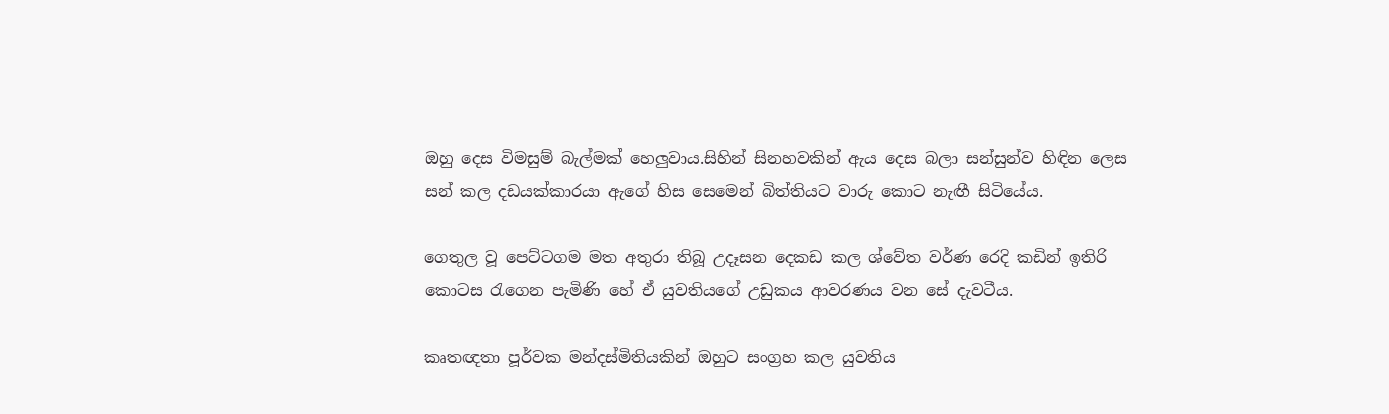ඔහු දෙස විමසුම් බැල්මක් හෙලුවාය.සිහින් සිනහවකින් ඇය දෙස බලා සන්සුන්ව හිඳින ලෙස සන් කල දඩයක්කාරයා ඇගේ හිස සෙමෙන් බිත්තියට වාරු කොට නැඟී සිටියේය.

ගෙතුල වූ පෙට්ටගම මත අතුරා තිබූ උදෑසන දෙකඩ කල ශ්වේත වර්ණ රෙදි කඩින් ඉතිරි කොටස රැගෙන පැමිණි හේ ඒ යුවතියගේ උඩුකය ආවරණය වන සේ දැවටීය.

කෘතඥතා පූර්වක මන්දස්මිතියකින් ඔහුට සංග්‍රහ කල යුවතිය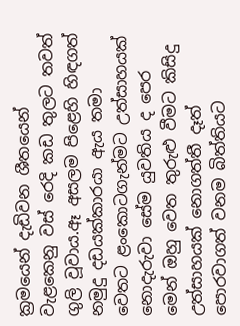ක්‍රමයෙන් දැඩිවන ශීතයෙන් වැළකෙනු වස් රෙදි කඩ තුලට තවත් ගුලි වූවාය.ඈ අසලම පිළෙහි හිඳගත් නමුදු දඩයක්කාරයා ඇය තමා වෙතට ළංකොටගැන්මට උත්සාහයක් නොදැරුවා සේම යුවතිය ද පෙර මෙන් ඔහු වෙත තුරුළු වීමට කිසිදු උත්සාහයක් නොගත්තී දෑත් පොරවාගත් වනම බිත්තියට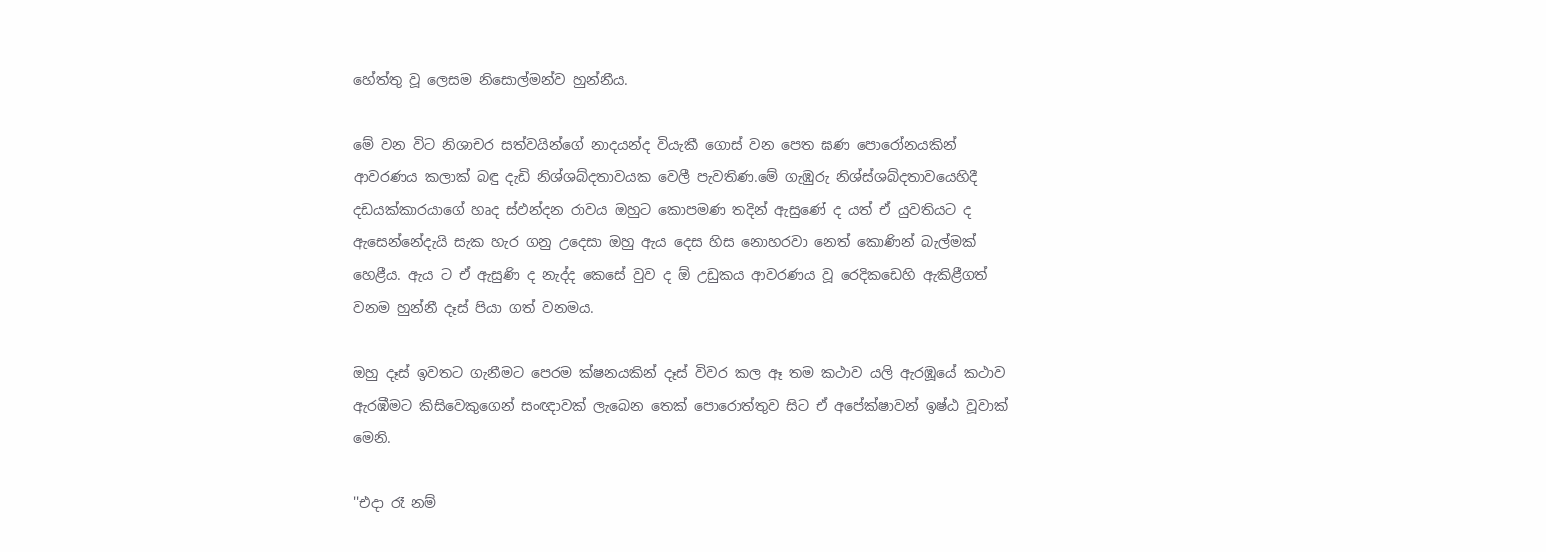හේත්තු වූ ලෙසම නිසොල්මන්ව හුන්නීය.

මේ වන විට නිශාචර සත්වයින්ගේ නාදයන්ද වියැකී ගොස් වන පෙත ඝණ පොරෝනයකින් ආවරණය කලාක් බඳු දැඩි නිශ්ශබ්දතාවයක වෙලී පැවතිණ.මේ ගැඹුරු නිශ්ස්ශබ්දතාවයෙහිදී දඩයක්කාරයාගේ හෘද ස්ඵන්දන රාවය ඔහුට කොපමණ තදින් ඇසුණේ ද යත් ඒ යුවතියට ද ඇසෙන්නේදැයි සැක හැර ගනු උදෙසා ඔහු ඇය දෙස හිස නොහරවා නෙත් කොණින් බැල්මක් හෙළීය. ඇය ට ඒ ඇසුණි ද නැද්ද කෙසේ වුව ද ඕ උඩුකය ආවරණය වූ රෙදිකඩෙහි ඇකිළීගත් වනම හුන්නී දෑස් පියා ගත් වනමය.

ඔහු දෑස් ඉවතට ගැනීමට පෙරම ක්ෂනයකින් දෑස් විවර කල ඈ තම කථාව යලි ඇරඹූයේ කථාව ඇරඹීමට කිසිවෙකුගෙන් සංඥාවක් ලැබෙන තෙක් පොරොත්තුව සිට ඒ අපේක්ෂාවන් ඉෂ්ඨ වූවාක් මෙනි.

''එදා රෑ නම්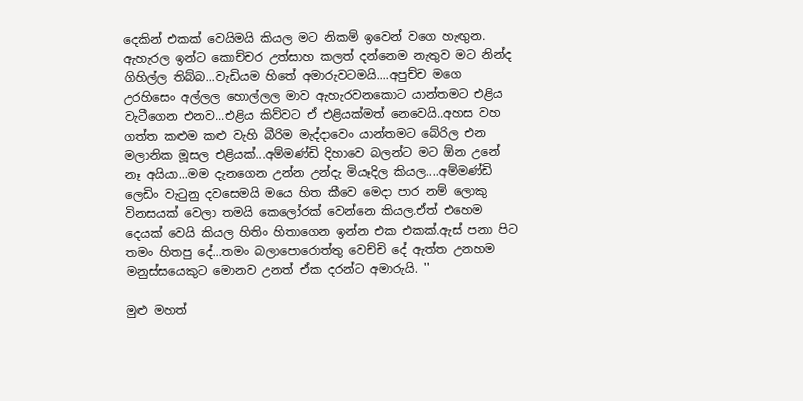දෙකින් එකක් වෙයිමයි කියල මට නිකම් ඉවෙන් වගෙ හැඟුන. ඇහැරල ඉන්ට කොච්චර උත්සාහ කලත් දන්නෙම නැතුව මට නින්ද ගිහිල්ල තිබ්බ...වැඩියම හිතේ අමාරුවටමයි....අපුච්ච මගෙ උරහිසෙං අල්ලල හොල්ලල මාව ඇහැරවනකොට යාන්තමට එළිය වැටීගෙන එනව...එළිය කිව්වට ඒ එළියක්මත් නෙවෙයි..අහස වහ ගත්ත කළුම කළු වැහි බීරිම මැද්දාවෙං යාන්තමට බේරිල එන මලානික මූසල එළියක්...අම්මණ්ඩි දිහාවෙ බලන්ට මට ඕන උනේ නෑ අයියා...මම දැනගෙන උන්න උන්දැ මියෑදිල කියල....අම්මණ්ඩි ලෙඩිං වැටුනු දවසෙමයි මයෙ හිත කීවෙ මෙදා පාර නම් ලොකු විනසයක් වෙලා තමයි කෙලෝරක් වෙන්නෙ කියල.ඒත් එහෙම දෙයක් වෙයි කියල හිතිං හිතාගෙන ඉන්න එක එකක්.ඇස් පනා පිට තමං හිතපු දේ...තමං බලාපොරොත්තු වෙච්චි දේ ඇත්ත උනහම මනුස්සයෙකුට මොනව උනත් ඒක දරන්ට අමාරුයි. ''

මුළු මහත්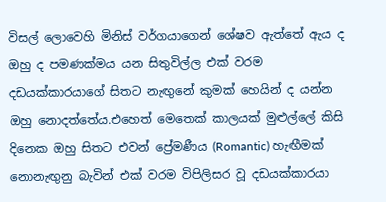විසල් ලොවෙහි මිනිස් වර්ගයාගෙන් ශේෂව ඇත්තේ ඇය ද ඔහු ද පමණක්මය යන සිතුවිල්ල එක් වරම දඩයක්කාරයාගේ සිතට නැඟුනේ කුමක් හෙයින් ද යන්න ඔහු නොදත්තේය.එහෙත් මෙතෙක් කාලයක් මුළුල්ලේ කිසි දිනෙක ඔහු සිතට එවන් ප්‍රේමණීය (Romantic) හැඟීමක් නොනැඟුනු බැවින් එක් වරම විපිලිසර වූ දඩයක්කාරයා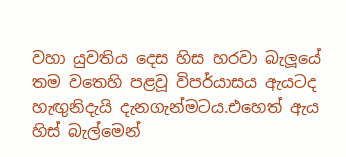වහා යුවතිය දෙස හිස හරවා බැලූයේ තම වතෙහි පළවූ විපර්යාසය ඇයටද හැඟුනිදැයි දැනගැන්මටය.එහෙත් ඇය හිස් බැල්මෙන්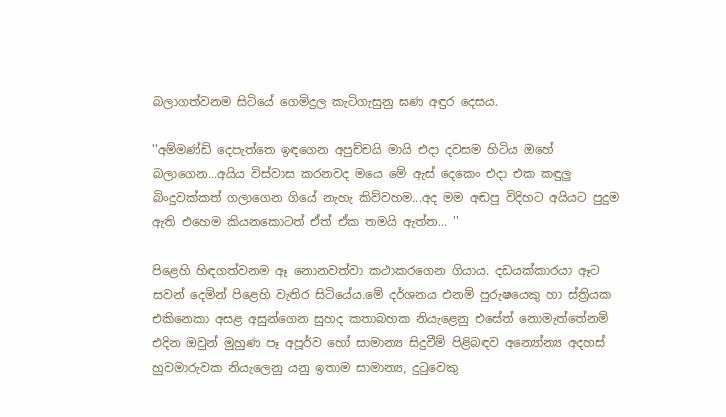බලාගත්වනම සිටියේ ගෙමිදුල කැටිගැසුනු ඝණ අඳුර දෙසය.

''අම්මණ්ඩි දෙපැත්තෙ ඉඳගෙන අපුච්චයි මායි එදා දවසම හිටිය ඔහේ බලාගෙන...අයිය විස්වාස කරනවද මයෙ මේ ඇස් දෙකෙං එදා එක කඳුලු බිංදුවක්කත් ගලාගෙන ගියේ නැහැ කිව්වහම...අද මම අඬපු විදිහට අයියට පුදුම ඇති එහෙම කියනකොටත් ඒත් ඒක තමයි ඇත්ත... ''

පිළෙහි හිඳගත්වනම ඈ නොනවත්වා කථාකරගෙන ගියාය. දඩයක්කාරයා ඈට සවන් දෙමින් පිළෙහි වැතිර සිටියේය.මේ දර්ශනය එනම් පුරුෂයෙකු හා ස්ත්‍රියක එකිනෙකා අසළ අසුන්ගෙන සුහද කතාබහක නියැළෙනු එසේත් නොමැත්තේනම් එදින ඔවුන් මුහුණ පෑ අපූර්ව හෝ සාමාන්‍ය සිදුවීම් පිළිබඳව අන්‍යෝන්‍ය අදහස් හුවමාරුවක නියැලෙනු යනු ඉතාම සාමාන්‍ය, දුටුවෙකු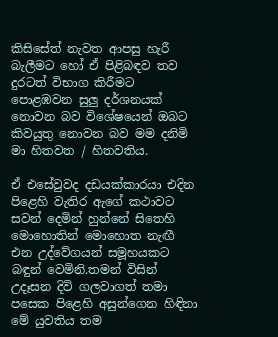කිසිසේත් නැවත ආපසු හැරී බැලීමට හෝ ඒ පිළිබඳව තව දුරටත් විභාග කිරීමට පොළඹවන සුලු දර්ශනයක් නොවන බව විශේෂයෙන් ඔබට කිවයුතු නොවන බව මම දනිමි මා හිතවත / හිතවතිය.

ඒ එසේවුවද දඩයක්කාරයා එදින පිළෙහි වැතිර ඇගේ කථාවට සවන් දෙමින් හුන්නේ සිතෙහි මොහොතින් මොහොත නැඟී එන උද්වේගයන් සමූහයකට බඳුන් වෙමිනි.තමන් විසින් උදෑසන දිවි ගලවාගත් තමා පසෙක පිළෙහි අසුන්ගෙන හිඳිනා මේ යුවතිය තම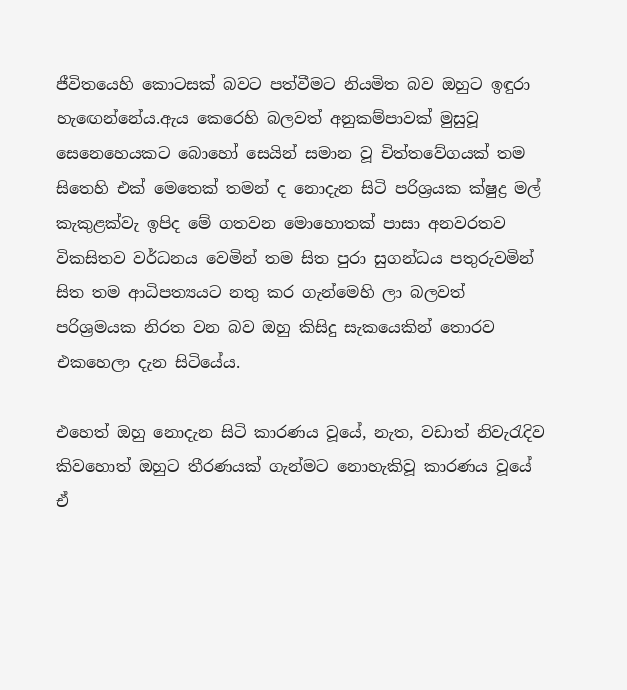ජීවිතයෙහි කොටසක් බවට පත්වීමට නියමිත බව ඔහුට ඉඳුරා හැඟෙන්නේය.ඇය කෙරෙහි බලවත් අනුකම්පාවක් මුසුවූ සෙනෙහෙයකට බොහෝ සෙයින් සමාන වූ චිත්තවේගයක් තම සිතෙහි එක් මෙතෙක් තමන් ද නොදැන සිටි පරිශ්‍රයක ක්ෂුද්‍ර මල් කැකුළක්වැ ඉපිද මේ ගතවන මොහොතක් පාසා අනවරතව විකසිතව වර්ධනය වෙමින් තම සිත පුරා සුගන්ධය පතුරුවමින් සිත තම ආධිපත්‍යයට නතු කර ගැන්මෙහි ලා බලවත් පරිශ්‍රමයක නිරත වන බව ඔහු කිසිදු සැකයෙකින් තොරව එකහෙලා දැන සිටියේය.

එහෙත් ඔහු නොදැන සිටි කාරණය වූයේ, නැත, වඩාත් නිවැරැදිව කිවහොත් ඔහුට තීරණයක් ගැන්මට නොහැකිවූ කාරණය වූයේ ඒ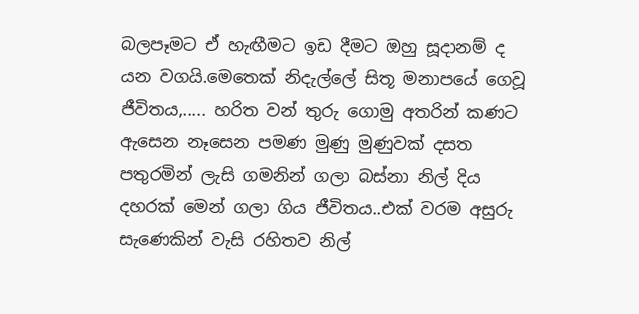බලපෑමට ඒ හැඟීමට ඉඩ දීමට ඔහු සූදානම් ද යන වගයි.මෙතෙක් නිදැල්ලේ සිතූ මනාපයේ ගෙවූ ජීවිතය,..... හරිත වන් තුරු ගොමු අතරින් කණට ඇසෙන නෑසෙන පමණ මුණු මුණුවක් දසත පතුරමින් ලැසි ගමනින් ගලා බස්නා නිල් දිය දහරක් මෙන් ගලා ගිය ජීවිතය..එක් වරම අසුරු සැණෙකින් වැසි රහිතව නිල්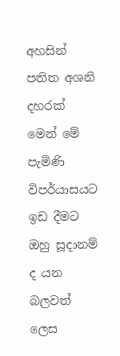අහසින් පතිත අශනි දහරක් මෙන් මේ පැමිණි විපර්යාසයට ඉඩ දීමට ඔහු සූදානම් ද යන බලවත් ලෙස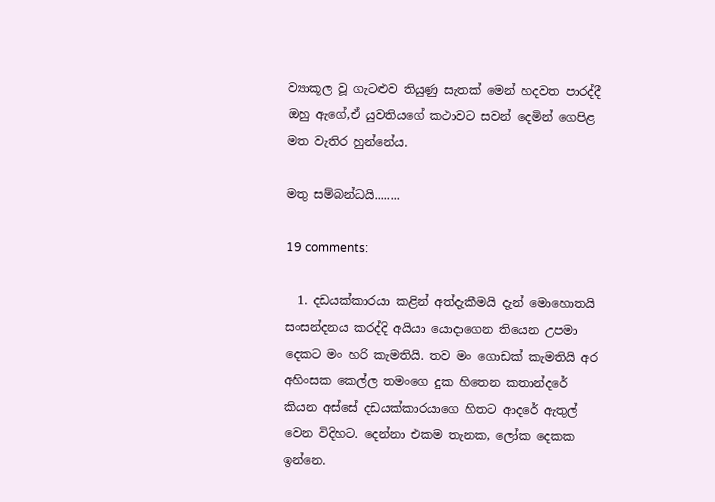ව්‍යාකූල වූ ගැටළුව තියුණු සැතක් මෙන් හදවත පාරද්දී ඔහු ඇගේ,ඒ යුවතියගේ කථාවට සවන් දෙමින් ගෙපිළ මත වැතිර හුන්නේය.

මතු සම්බන්ධයි........

19 comments:

  1. දඩයක්කාරයා කළින් අත්දැකීමයි දැන් මොහොතයි සංසන්දනය කරද්දි අයියා යොදාගෙන තියෙන උපමා දෙකට මං හරි කැමතියි. තව මං ගොඩක් කැමතියි අර අහිංසක කෙල්ල තමංගෙ දුක හිතෙන කතාන්දරේ කියන අස්සේ දඩයක්කාරයාගෙ හිතට ආදරේ ඇතුල් වෙන විදිහට. දෙන්නා එකම තැනක, ලෝක දෙකක ඉන්නෙ.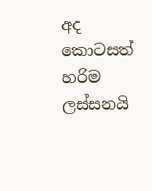අද කොටසත් හරිම ලස්සනයි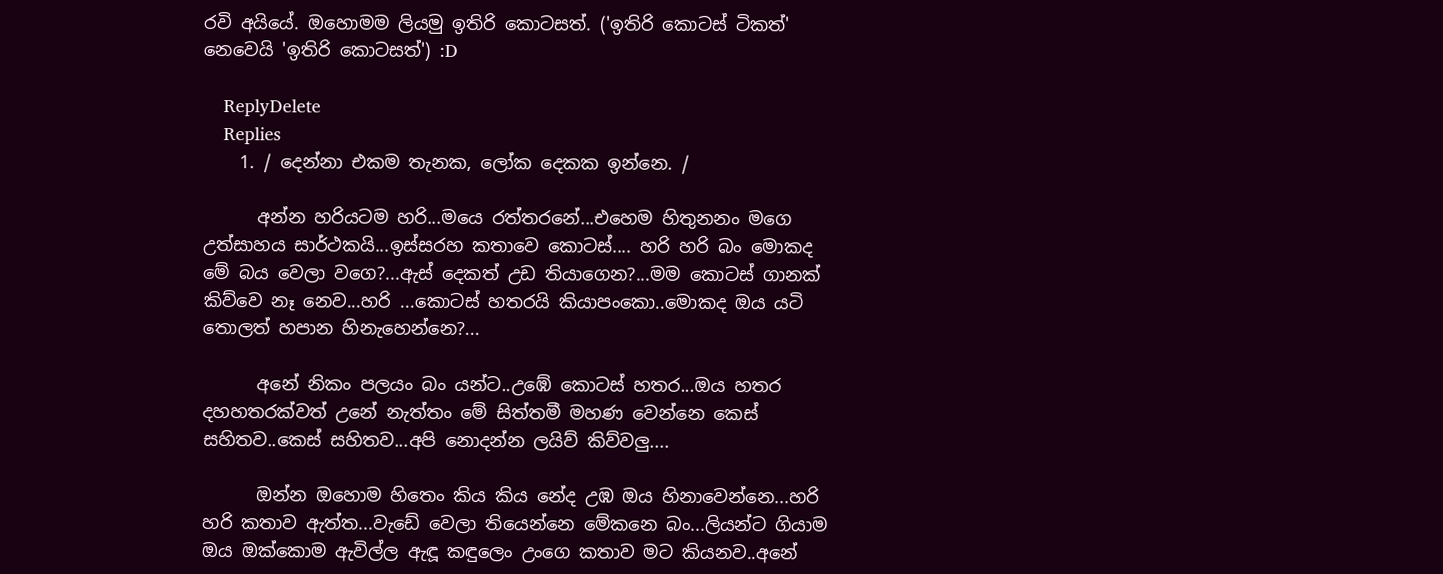රවි අයියේ. ඔහොමම ලියමු ඉතිරි කොටසත්. ('ඉතිරි කොටස් ටිකත්' නෙවෙයි 'ඉතිරි කොටසත්') :D

    ReplyDelete
    Replies
    1. / දෙන්නා එකම තැනක, ලෝක දෙකක ඉන්නෙ. /

      අන්න හරියටම හරි...මයෙ රත්තරනේ...එහෙම හිතුනනං මගෙ උත්සාහය සාර්ථකයි...ඉස්සරහ කතාවෙ කොටස්.... හරි හරි බං මොකද මේ බය වෙලා වගෙ?...ඇස් දෙකත් උඩ තියාගෙන?...මම කොටස් ගානක් කිව්වෙ නෑ නෙව...හරි ...කොටස් හතරයි කියාපංකො..මොකද ඔය යටි තොලත් හපාන හිනැහෙන්නෙ?...

      අනේ නිකං පලයං බං යන්ට..උඹේ කොටස් හතර...ඔය හතර දහහතරක්වත් උනේ නැත්තං මේ සිත්තමී මහණ වෙන්නෙ කෙස් සහිතව..කෙස් සහිතව...අපි නොදන්න ලයිව් කිව්වලු....

      ඔන්න ඔහොම හිතෙං කිය කිය නේද උඹ ඔය හිනාවෙන්නෙ...හරි හරි කතාව ඇත්ත...වැඩේ වෙලා තියෙන්නෙ මේකනෙ බං...ලියන්ට ගියාම ඔය ඔක්කොම ඇවිල්ල ඇඳූ කඳුලෙං උංගෙ කතාව මට කියනව..අනේ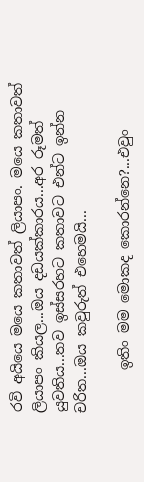රවි අයියෙ මයෙ කතාවත් ලියාපං. මයෙ කතාවත් ලියාපං කියල...ඔය දඩයක්කාරය...අර රූමත් යුවතිය...තව ඉස්සරහට කතාවට එන්ට ඉන්න චරිත...ඔය කවුරුත් එහෙමයි...

      ඉතිං මම මොකද කොරන්නෙ?...එවුං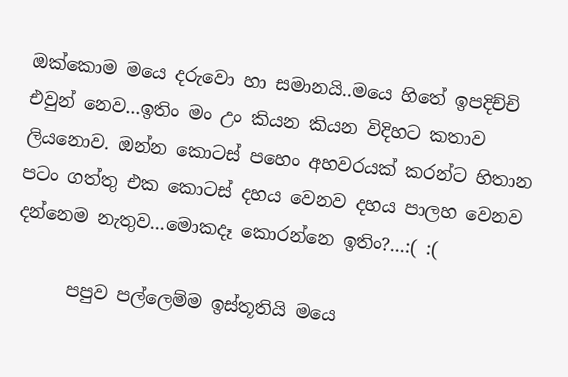ඔක්කොම මයෙ දරුවො හා සමානයි..මයෙ හිතේ ඉපදිච්චි එවුන් නෙව...ඉතිං මං උං කියන කියන විදිහට කතාව ලියනොව. ඔන්න කොටස් පහෙං අහවරයක් කරන්ට හිතාන පටං ගත්තු එක කොටස් දහය වෙනව දහය පාලහ වෙනව දන්නෙම නැතුව...මොකදෑ කොරන්නෙ ඉතිං?...:( :(

      පපුව පල්ලෙම්ම ඉස්තූතියි මයෙ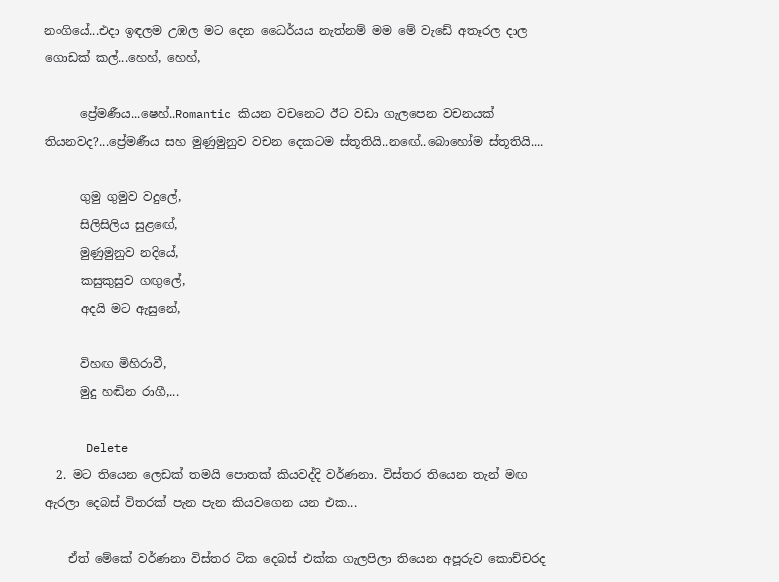නංගියේ...එදා ඉඳලම උඹල මට දෙන ධෛර්යය නැත්නම් මම මේ වැඩේ අතෑරල දාල ගොඩක් කල්...හෙහ්, හෙහ්,

      ප්‍රේමණීය...ෂෙහ්..Romantic කියන වචනෙට ඊට වඩා ගැලපෙන වචනයක් තියනවද?...ප්‍රේමණීය සහ මුණුමුනුව වචන දෙකටම ස්තූතියි..නඟේ..බොහෝම ස්තූතියි....

      ගුමු ගුමුව වදුලේ,
      සිලිසිලිය සුළඟේ,
      මුණුමුනුව නදියේ,
      කසුකුසුව ගඟුලේ,
      අදයි මට ඇසුනේ,

      විහඟ මිහිරාවී,
      මුදු හඬින රාගී,...

      Delete
  2. මට තියෙන ලෙඩක් තමයි පොතක් කියවද්දි වර්ණනා. විස්තර තියෙන තැන් මඟ ඇරලා දෙබස් විතරක් පැන පැන කියවගෙන යන එක...

    ඒත් මේකේ වර්ණනා විස්තර ටික දෙබස් එක්ක ගැලපිලා තියෙන අපූරුව කොච්චරද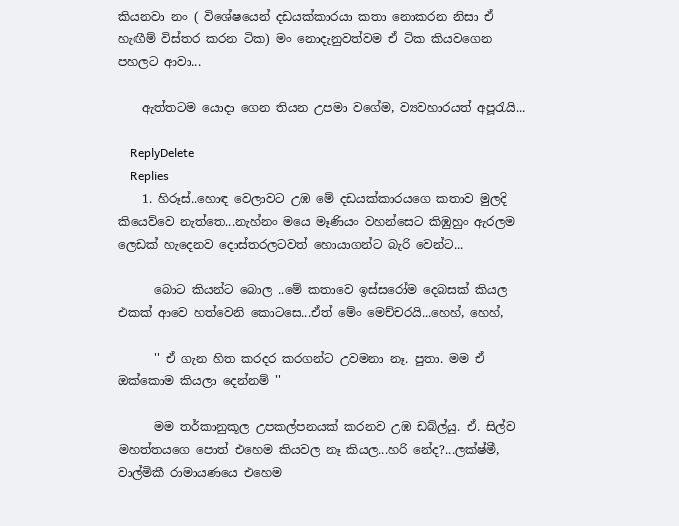කියනවා නං ( විශේෂයෙන් දඩයක්කාරයා කතා නොකරන නිසා ඒ හැඟීම් විස්තර කරන ටික) මං නොදැනුවත්වම ඒ ටික කියවගෙන පහලට ආවා...

    ඇත්තටම යොදා ගෙන තියන උපමා වගේම, ව්‍යවහාරයත් අපූරැයි...

    ReplyDelete
    Replies
    1. හිරූස්..හොඳ වෙලාවට උඹ මේ දඩයක්කාරයගෙ කතාව මුලදි කියෙව්වෙ නැත්තෙ...නැහ්නං මයෙ මෑණියං වහන්සෙට කිඹුහුං ඇරලම ලෙඩක් හැදෙනව දොස්තරලටවත් හොයාගන්ට බැරි වෙන්ට...

      බොට කියන්ට බොල ..මේ කතාවෙ ඉස්සරෝම දෙබසක් කියල එකක් ආවෙ හත්වෙනි කොටසෙ...ඒත් මේං මෙච්චරයි...හෙහ්, හෙහ්,

      '' ඒ ගැන හිත කරදර කරගන්ට උවමනා නෑ. පුතා. මම ඒ ඔක්කොම කියලා දෙන්නම් ''

      මම තර්කානුකූල උපකල්පනයක් කරනව උඹ ඩබ්ල්යු. ඒ. සිල්ව මහත්තයගෙ පොත් එහෙම කියවල නෑ කියල...හරි නේද?...ලක්ෂ්මී, වාල්මිකී රාමායණයෙ එහෙම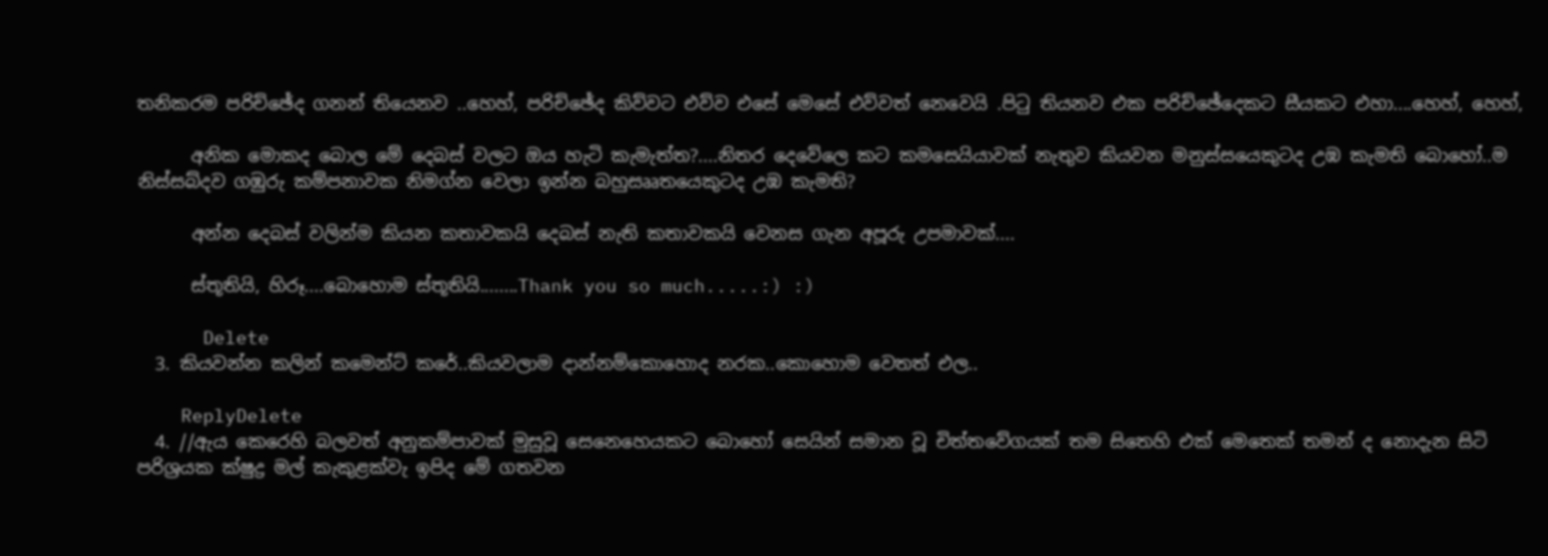තනිකරම පරිච්ඡේද ගනන් තියෙනව ..හෙහ්, පරිච්ඡේද කිව්වට එව්ව එසේ මෙසේ එව්වත් නෙවෙයි .පිටු තියනව එක පරිච්ඡේදෙකට සීයකට එහා....හෙහ්, හෙහ්,

      අනික මොකද බොල මේ දෙබස් වලට ඔය හැටි කැමැත්ත?....නිතර දෙවේලෙ කට කමසෙයියාවක් නැතුව කියවන මනුස්සයෙකුටද උඹ කැමති බොහෝ..ම නිස්සබ්දව ගඹුරු කම්පනාවක නිමග්න වෙලා ඉන්න බහුසෲතයෙකුටද උඹ කැමති?

      අන්න දෙබස් වලින්ම කියන කතාවකයි දෙබස් නැති කතාවකයි වෙනස ගැන අපූරු උපමාවක්....

      ස්තූතියි, හිරූ....බොහොම ස්තූතියි........Thank you so much.....:) :)

      Delete
  3. කියවන්න කලින් කමෙන්ට් කරේ..කියවලාම දාන්නම්කොහොද නරක..කොහොම වෙතත් එල..

    ReplyDelete
  4. //ඇය කෙරෙහි බලවත් අනුකම්පාවක් මුසුවූ සෙනෙහෙයකට බොහෝ සෙයින් සමාන වූ චිත්තවේගයක් තම සිතෙහි එක් මෙතෙක් තමන් ද නොදැන සිටි පරිශ්‍රයක ක්ෂුද්‍ර මල් කැකුළක්වැ ඉපිද මේ ගතවන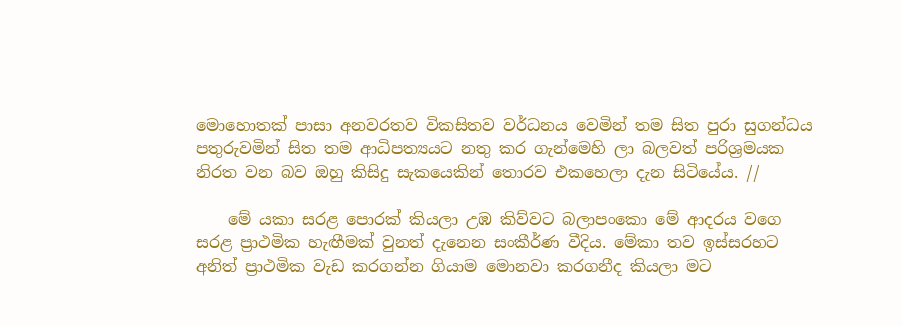මොහොතක් පාසා අනවරතව විකසිතව වර්ධනය වෙමින් තම සිත පුරා සුගන්ධය පතුරුවමින් සිත තම ආධිපත්‍යයට නතු කර ගැන්මෙහි ලා බලවත් පරිශ්‍රමයක නිරත වන බව ඔහු කිසිදු සැකයෙකින් තොරව එකහෙලා දැන සිටියේය. //

    මේ යකා සරළ පොරක් කියලා උඹ කිව්වට බලාපංකො මේ ආදරය වගෙ සරළ ප්‍රාථමික හැඟීමක් වුනත් දැනෙන සංකීර්ණ වීදිය. මේකා තව ඉස්සරහට අනිත් ප්‍රාථමික වැඩ කරගන්න ගියාම මොනවා කරගනීද කියලා මට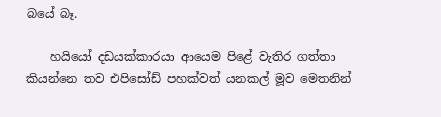බයේ බෑ.

    හයියෝ දඩයක්කාරයා ආයෙම පිළේ වැතිර ගත්තා කියන්නෙ තව එපිසෝඩ් පහක්වත් යනකල් මූව මෙතනින්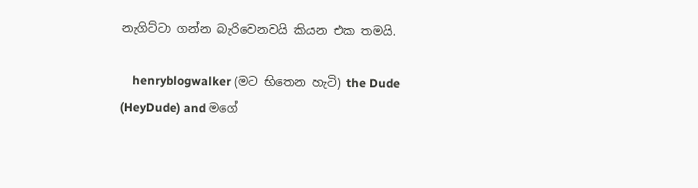නැගිට්ටා ගන්න බැරිවෙනවයි කියන එක තමයි.

    henryblogwalker (මට භිතෙන හැටි) the Dude (HeyDude) and මගේ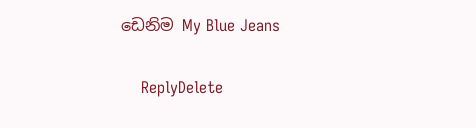ඩෙනිම My Blue Jeans

    ReplyDelete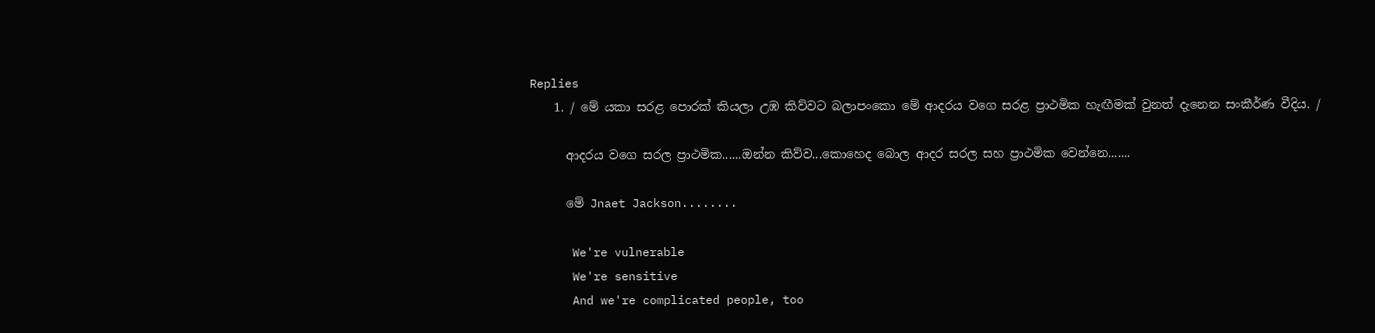Replies
    1. / මේ යකා සරළ පොරක් කියලා උඹ කිව්වට බලාපංකො මේ ආදරය වගෙ සරළ ප්‍රාථමික හැඟීමක් වුනත් දැනෙන සංකීර්ණ වීදිය. /

      ආදරය වගෙ සරල ප්‍රාථමික......ඔන්න කිව්ව...කොහෙද බොල ආදර සරල සහ ප්‍රාථමික වෙන්නෙ.......

      මේ Jnaet Jackson........

      We're vulnerable
      We're sensitive
      And we're complicated people, too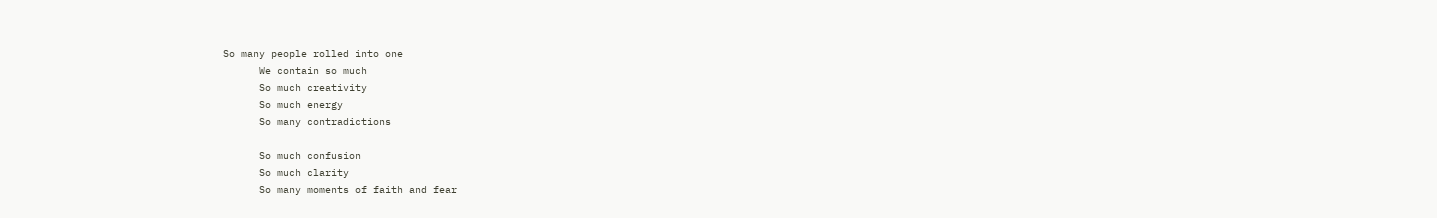So many people rolled into one
      We contain so much
      So much creativity
      So much energy
      So many contradictions

      So much confusion
      So much clarity
      So many moments of faith and fear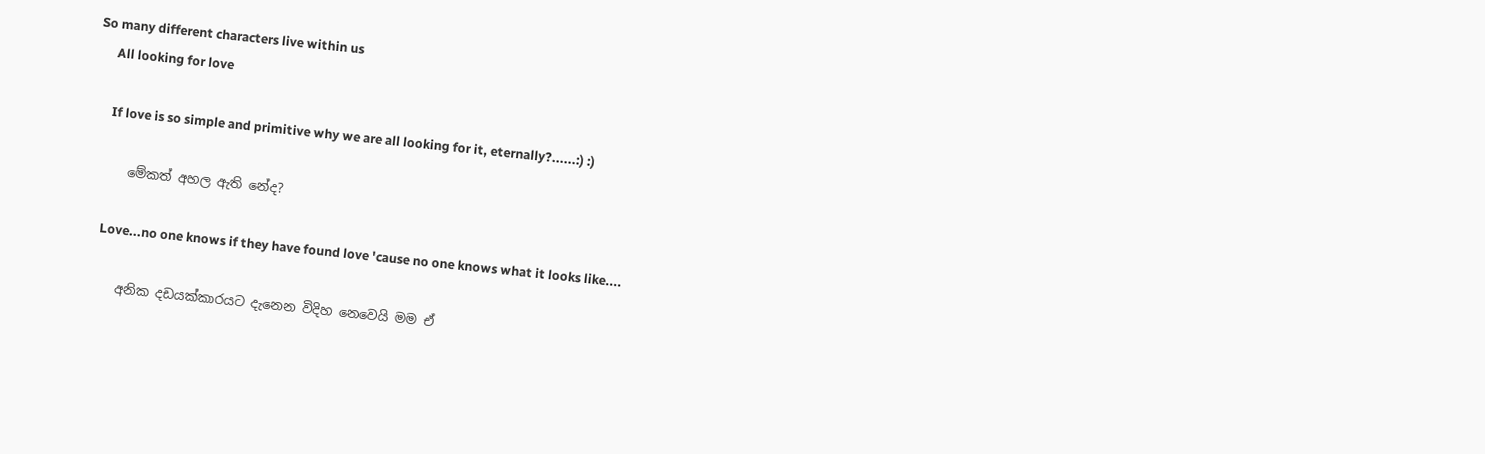So many different characters live within us
      All looking for love

      If love is so simple and primitive why we are all looking for it, eternally?......:) :)

      මේකත් අහල ඇති නේද?

      Love...no one knows if they have found love 'cause no one knows what it looks like....

      අනික දඩයක්කාරයට දැනෙන විදිහ නෙවෙයි මම ඒ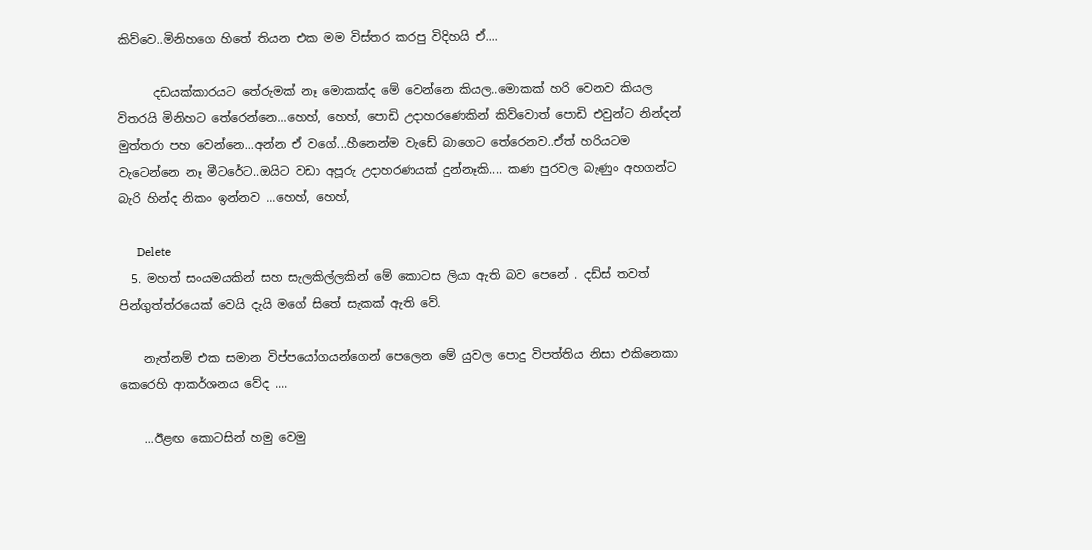කිව්වෙ..මිනිහගෙ හිතේ තියන එක මම විස්තර කරපු විදිහයි ඒ....

      දඩයක්කාරයට තේරුමක් නෑ මොකක්ද මේ වෙන්නෙ කියල..මොකක් හරි වෙනව කියල විතරයි මිනිහට තේරෙන්නෙ...හෙහ්, හෙහ්, පොඩි උදාහරණෙකින් කිව්වොත් පොඩි එවුන්ට නින්දන් මුත්තරා පහ වෙන්නෙ...අන්න ඒ වගේ...හීනෙන්ම වැඩේ බාගෙට තේරෙනව..ඒත් හරියටම වැටෙන්නෙ නෑ මීටරේට..ඔයිට වඩා අපූරු උදාහරණයක් දුන්නෑකි.... කණ පුරවල බැණුං අහගන්ට බැරි හින්ද නිකං ඉන්නව ...හෙහ්, හෙහ්,

      Delete
  5. මහත් සංයමයකින් සහ සැලකිල්ලකින් මේ කොටස ලියා ඇති බව පෙනේ . දඩ්ස් තවත් පින්ගුත්ත්රයෙක් වෙයි දැයි මගේ සිතේ සැකක් ඇති වේ.

    නැත්නම් එක සමාන විප්පයෝගයන්ගෙන් පෙලෙන මේ යුවල පොදු විපත්තිය නිසා එකිනෙකා කෙරෙහි ආකර්ශනය වේද ....

    ...ඊළඟ කොටසින් හමු වෙමු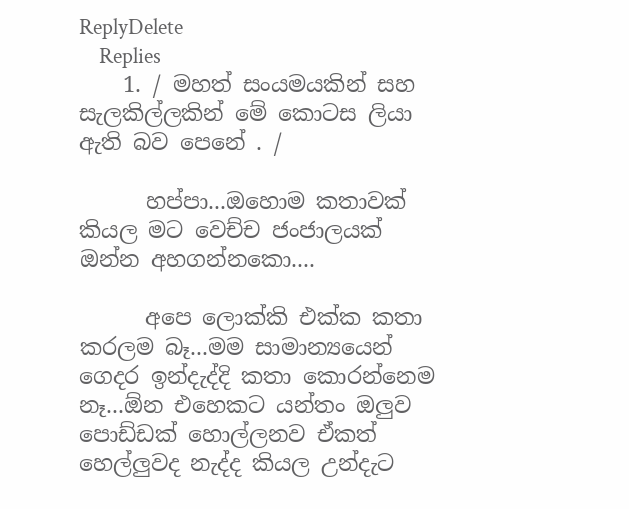ReplyDelete
    Replies
    1. / මහත් සංයමයකින් සහ සැලකිල්ලකින් මේ කොටස ලියා ඇති බව පෙනේ . /

      හප්පා...ඔහොම කතාවක් කියල මට වෙච්ච ජංජාලයක් ඔන්න අහගන්නකො....

      අපෙ ලොක්කි එක්ක කතා කරලම බෑ...මම සාමාන්‍යයෙන් ගෙදර ඉන්දැද්දි කතා කොරන්නෙම නෑ...ඕන එහෙකට යන්තං ඔලුව පොඩ්ඩක් හොල්ලනව ඒකත් හෙල්ලුවද නැද්ද කියල උන්දැට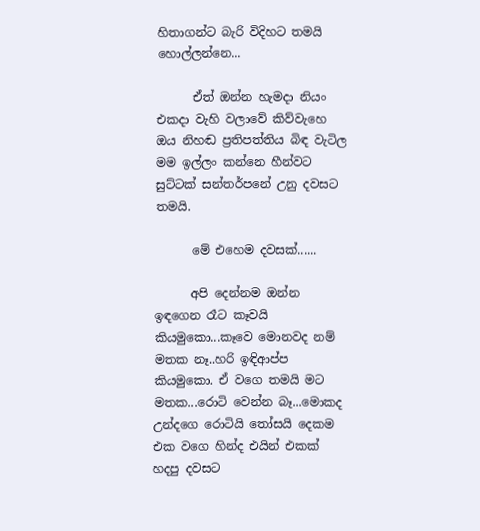හිතාගන්ට බැරි විදිහට තමයි හොල්ලන්නෙ...

      ඒත් ඔන්න හැමදා නියං එකදා වැහි වලාවේ කිව්වැහෙ ඔය නිහඬ ප්‍රතිපත්තිය බිඳ වැටිල මම ඉල්ලං කන්නෙ හීන්වට සුට්ටක් සන්තර්පනේ උනු දවසට තමයි.

      මේ එහෙම දවසක්......

      අපි දෙන්නම ඔන්න ඉඳගෙන රෑට කෑවයි කියමුකො...කෑවෙ මොනවද නම් මතක නෑ..හරි ඉඳිආප්ප කියමුකො. ඒ වගෙ තමයි මට මතක...රොටි වෙන්න බෑ...මොකද උන්දගෙ රොටියි තෝසයි දෙකම එක වගෙ හින්ද එයින් එකක් හදපු දවසට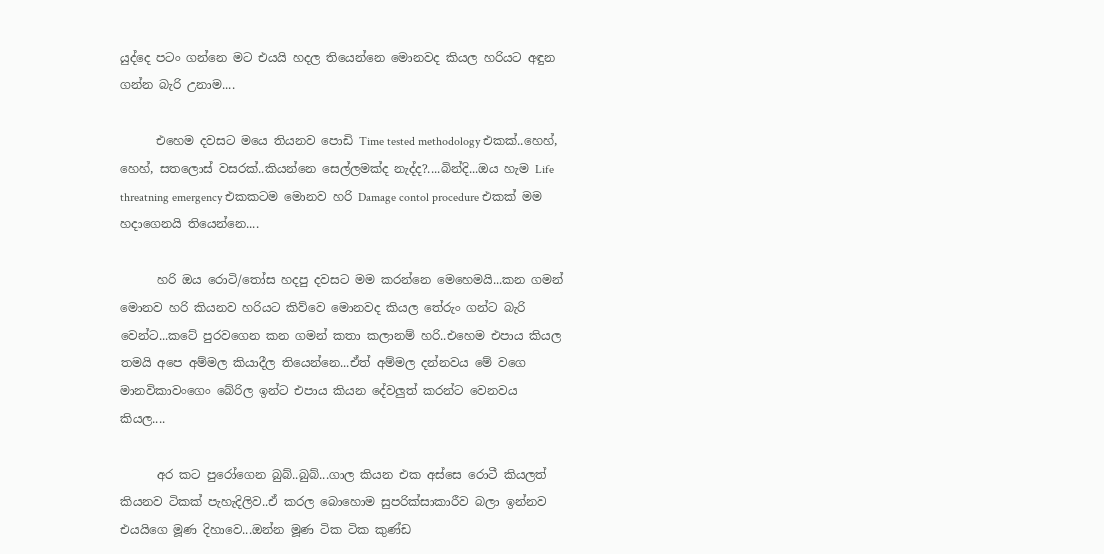යුද්දෙ පටං ගන්නෙ මට එයයි හදල තියෙන්නෙ මොනවද කියල හරියට අඳුන ගන්න බැරි උනාම....

      එහෙම දවසට මයෙ තියනව පොඩි Time tested methodology එකක්..හෙහ්, හෙහ්, සතලොස් වසරක්..කියන්නෙ සෙල්ලමක්ද නැද්ද?....බින්දි...ඔය හැම Life threatning emergency එකකටම මොනව හරි Damage contol procedure එකක් මම හදාගෙනයි තියෙන්නෙ....

      හරි ඔය රොටි/තෝස හදපු දවසට මම කරන්නෙ මෙහෙමයි...කන ගමන් මොනව හරි කියනව හරියට කිව්වෙ මොනවද කියල තේරුං ගන්ට බැරි වෙන්ට...කටේ පුරවගෙන කන ගමන් කතා කලානම් හරි..එහෙම එපාය කියල තමයි අපෙ අම්මල කියාදීල තියෙන්නෙ...ඒත් අම්මල දන්නවය මේ වගෙ මානවිකාවංගෙං බේරිල ඉන්ට එපාය කියන දේවලුත් කරන්ට වෙනවය කියල....

      අර කට පුරෝගෙන බුබ්..බුබ්...ගාල කියන එක අස්සෙ රොටී කියලත් කියනව ටිකක් පැහැදිලිව..ඒ කරල බොහොම සුපරික්සාකාරීව බලා ඉන්නව එයයිගෙ මූණ දිහාවෙ...ඔන්න මූණ ටික ටික කුණ්ඩ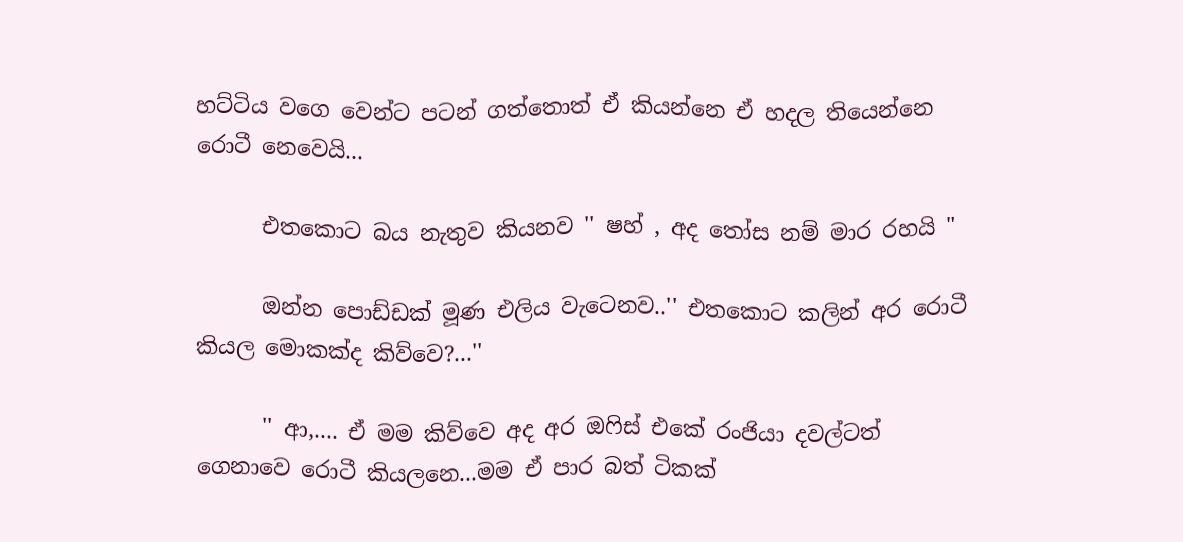හට්ටිය වගෙ වෙන්ට පටන් ගත්තොත් ඒ කියන්නෙ ඒ හදල තියෙන්නෙ රොටී නෙවෙයි...

      එතකොට බය නැතුව කියනව '' ෂහ් , අද තෝස නම් මාර රහයි "

      ඔන්න පොඩ්ඩක් මූණ එලිය වැටෙනව..'' එතකොට කලින් අර රොටී කියල මොකක්ද කිව්වෙ?...''

      '' ආ,.... ඒ මම කිව්වෙ අද අර ඔෆිස් එකේ රංජියා දවල්ටත් ගෙනාවෙ රොටී කියලනෙ...මම ඒ පාර බත් ටිකක්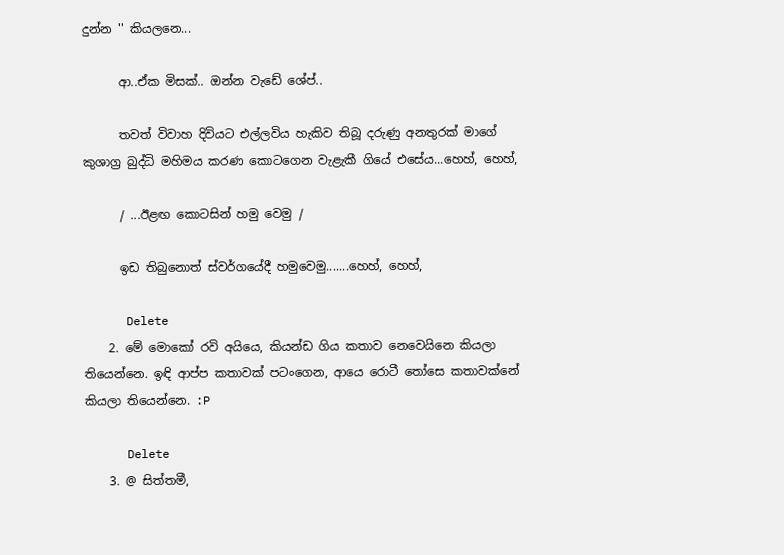දුන්න '' කියලනෙ...

      ආ..ඒක මිසක්.. ඔන්න වැඩේ ශේප්..

      තවත් විවාහ දිවියට එල්ලවිය හැකිව තිබූ දරුණු අනතුරක් මාගේ කුශාග්‍ර බුද්ධි මහිමය කරණ කොටගෙන වැළැකී ගියේ එසේය...හෙහ්, හෙහ්,

      / ...ඊළඟ කොටසින් හමු වෙමු /

      ඉඩ තිබුනොත් ස්වර්ගයේදී හමුවෙමු.......හෙහ්, හෙහ්,

      Delete
    2. මේ මොකෝ රවි අයියෙ, කියන්ඩ ගිය කතාව නෙවෙයිනෙ කියලා තියෙන්නෙ. ඉඳි ආප්ප කතාවක් පටංගෙන, ආයෙ රොටී තෝසෙ කතාවක්නේ කියලා තියෙන්නෙ. :P

      Delete
    3. @ සිත්තමී,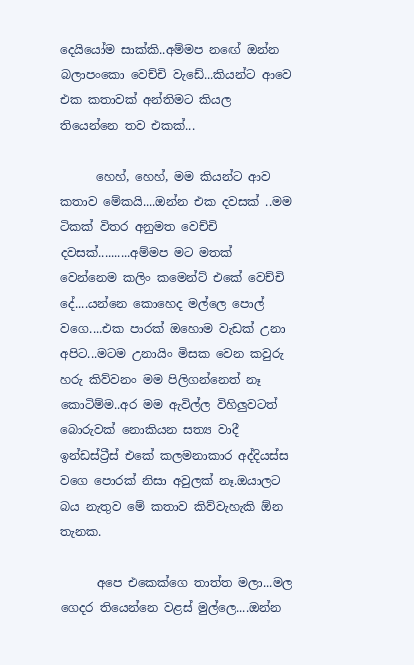දෙයියෝම සාක්කි..අම්මප නඟේ ඔන්න බලාපංකො වෙච්චි වැඩේ...කියන්ට ආවෙ එක කතාවක් අන්තිමට කියල තියෙන්නෙ තව එකක්...

      හෙහ්, හෙහ්, මම කියන්ට ආව කතාව මේකයි....ඔන්න එක දවසක් ..මම ටිකක් විතර අනුමත වෙච්චි දවසක්..........අම්මප මට මතක් වෙන්නෙම කලිං කමෙන්ට් එකේ වෙච්චි දේ....යන්නෙ කොහෙද මල්ලෙ පොල් වගෙ....එක පාරක් ඔහොම වැඩක් උනා අපිට...මටම උනායිං මිසක වෙන කවුරු හරු කිව්වනං මම පිලිගන්නෙත් නෑ කොටිම්ම..අර මම ඇවිල්ල විහිලුවටත් බොරුවක් නොකියන සත්‍ය වාදී ඉන්ඩස්ට්‍රීස් එකේ කලමනාකාර අද්දියස්ස වගෙ පොරක් නිසා අවුලක් නෑ.ඔයාලට බය නැතුව මේ කතාව කිව්වැහැකි ඕන තැනක.

      අපෙ එකෙක්ගෙ තාත්ත මලා...මල ගෙදර තියෙන්නෙ වළස් මුල්ලෙ....ඔන්න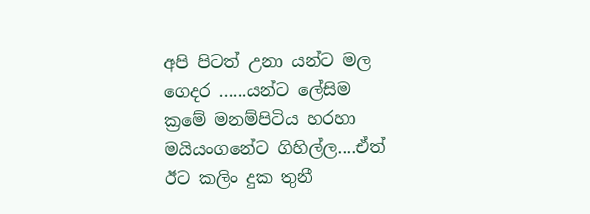අපි පිටත් උනා යන්ට මල ගෙදර ......යන්ට ලේසිම ක්‍රමේ මනම්පිටිය හරහා මයියංගනේට ගිහිල්ල....ඒත් ඊට කලිං දුක තුනී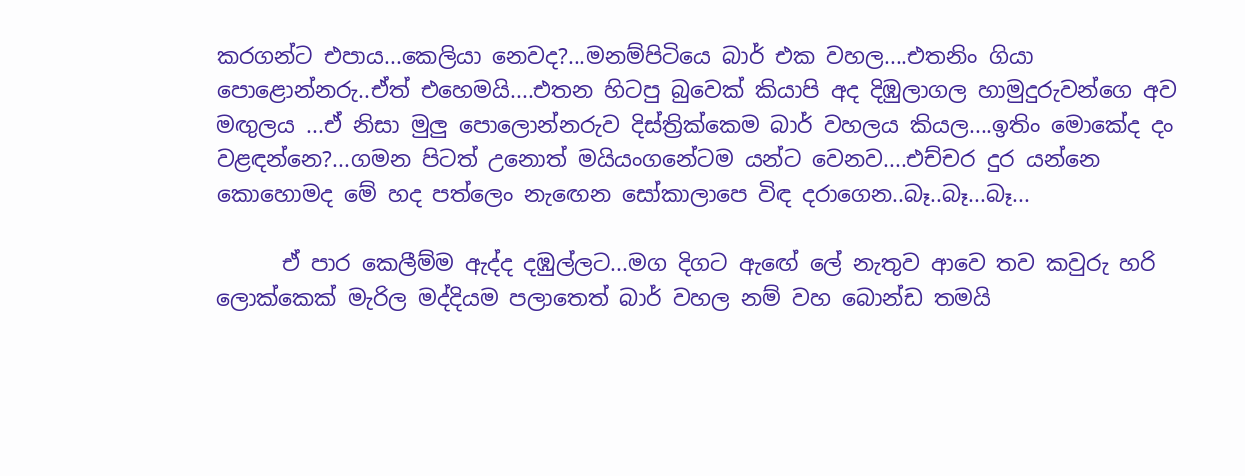කරගන්ට එපාය...කෙලියා නෙවද?...මනම්පිටියෙ බාර් එක වහල....එතනිං ගියා පොළොන්නරු..ඒත් එහෙමයි....එතන හිටපු බුවෙක් කියාපි අද දිඹුලාගල හාමුදුරුවන්ගෙ අව මඟුලය ...ඒ නිසා මුලු පොලොන්නරුව දිස්ත්‍රික්කෙම බාර් වහලය කියල....ඉතිං මොකේද දං වළඳන්නෙ?...ගමන පිටත් උනොත් මයියංගනේටම යන්ට වෙනව....එච්චර දුර යන්නෙ කොහොමද මේ හද පත්ලෙං නැඟෙන සෝකාලාපෙ විඳ දරාගෙන..බෑ..බෑ...බෑ...

      ඒ පාර කෙලීම්ම ඇද්ද දඹුල්ලට...මග දිගට ඇඟේ ලේ නැතුව ආවෙ තව කවුරු හරි ලොක්කෙක් මැරිල මද්දියම පලාතෙත් බාර් වහල නම් වහ බොන්ඩ තමයි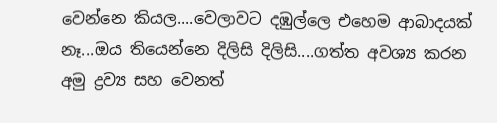වෙන්නෙ කියල....වෙලාවට දඹුල්ලෙ එහෙම ආබාදයක් නෑ...ඔය තියෙන්නෙ දිලිසි දිලිසි....ගත්ත අවශ්‍ය කරන අමු ද්‍රව්‍ය සහ වෙනත්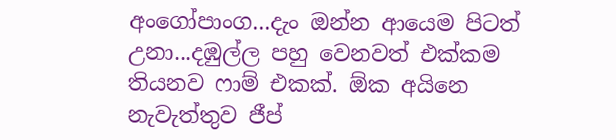අංගෝපාංග...දැං ඔන්න ආයෙම පිටත් උනා...දඹුල්ල පහු වෙනවත් එක්කම තියනව ෆාම් එකක්. ඕක අයිනෙ නැවැත්තුව ජීප්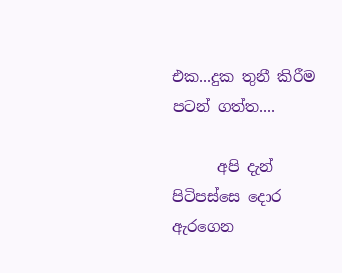එක...දුක තුනී කිරීම පටන් ගත්ත....

      අපි දැන් පිටිපස්සෙ දොර ඇරගෙන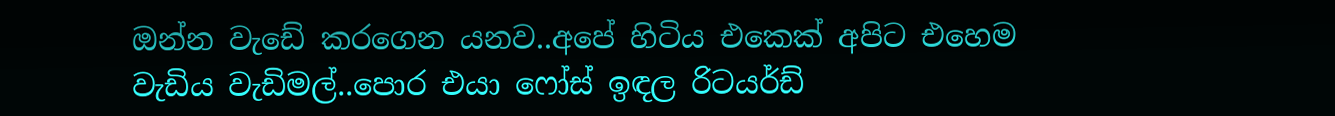ඔන්න වැඩේ කරගෙන යනව..අපේ හිටිය එකෙක් අපිට එහෙම වැඩිය වැඩිමල්..පොර එයා ෆෝස් ඉඳල රිටයර්ඩ්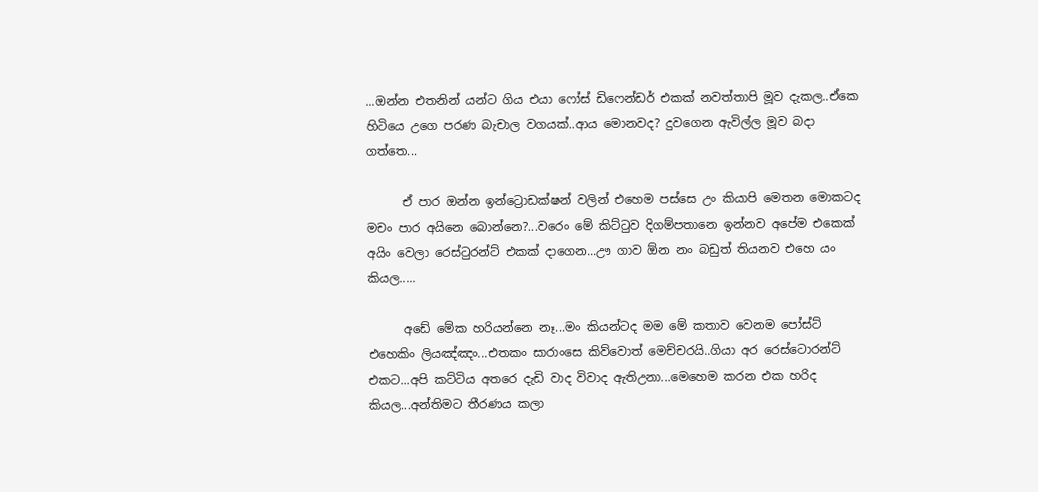...ඔන්න එතනින් යන්ට ගිය එයා ෆෝස් ඩිෆෙන්ඩර් එකක් නවත්තාපි මූව දැකල..ඒකෙ හිටියෙ උගෙ පරණ බැචාල වගයක්..ආය මොනවද? දුවගෙන ඇවිල්ල මූව බදා ගත්තෙ...

      ඒ පාර ඔන්න ඉන්ට්‍රොඩක්ෂන් වලින් එහෙම පස්සෙ උං කියාපි මෙතන මොකටද මචං පාර අයිනෙ බොන්නෙ?...වරෙං මේ කිට්ටුව දිගම්පතානෙ ඉන්නව අපේම එකෙක් අයිං වෙලා රෙස්ටුරන්ට් එකක් දාගෙන...ඌ ගාව ඕන නං බඩුත් තියනව එහෙ යං කියල.....

      අඩේ මේක හරියන්නෙ නෑ...මං කියන්ටද මම මේ කතාව වෙනම පෝස්ට් එහෙකිං ලියඤ්ඤං...එතකං සාරාංසෙ කිව්වොත් මෙච්චරයි..ගියා අර රෙස්ටොරන්ට් එකට...අපි කට්ටිය අතරෙ දැඩි වාද විවාද ඇතිඋනා...මෙහෙම කරන එක හරිද කියල...අන්තිමට තීරණය කලා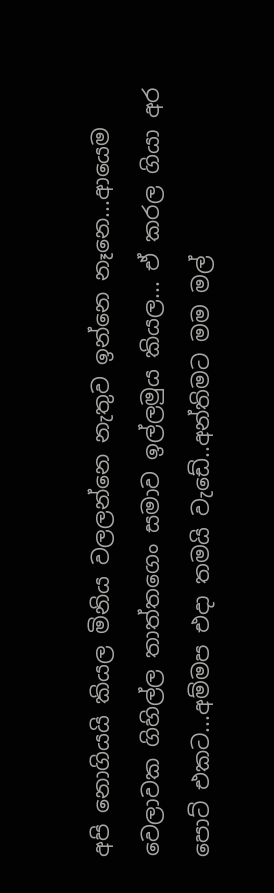අපි නොගියයි කියල මිනිය වලලන්නෙ නැතුව ඉන්නෙ නෑනෙ...ආයෙම වෙලාවක ගිහිල්ල තාත්තගෙං සමාව ඉල්ලමුය කියල... ඒ කරල ගියා අර පොට් එකට...අම්මප එදා තමයි වැඩේ..අන්තිමට මම මල්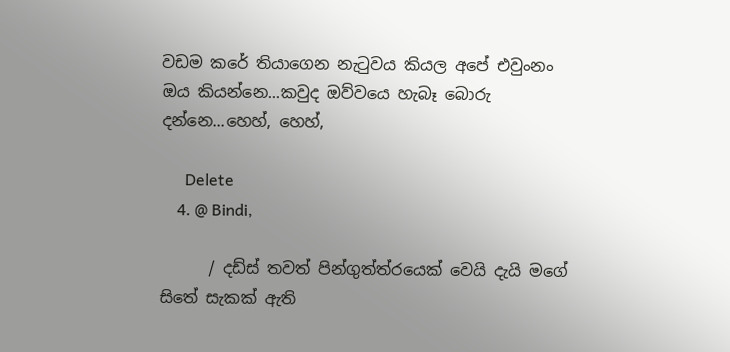වඩම කරේ තියාගෙන නැටුවය කියල අපේ එවුංනං ඔය කියන්නෙ...කවුද ඔව්වයෙ හැබෑ බොරු දන්නෙ...හෙහ්, හෙහ්,

      Delete
    4. @ Bindi,

      / දඩ්ස් තවත් පින්ගුත්ත්රයෙක් වෙයි දැයි මගේ සිතේ සැකක් ඇති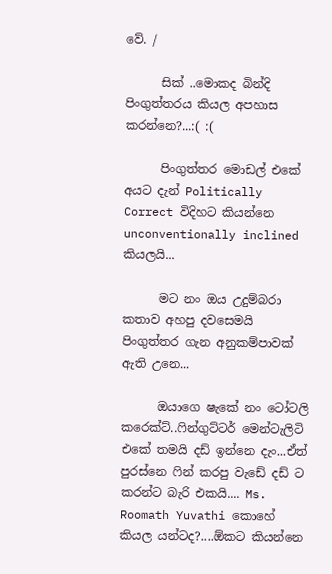වේ. /

      සික් ..මොකද බින්දි පිංගුත්තරය කියල අපහාස කරන්නෙ?...:( :(

      පිංගුත්තර මොඩල් එකේ අයට දැන් Politically Correct විදිහට කියන්නෙ unconventionally inclined කියලයි...

      මට නං ඔය උදුම්බරා කතාව අහපු දවසෙමයි පිංගුත්තර ගැන අනුකම්පාවක් ඇති උනෙ...

      ඔයාගෙ ෂැකේ නං ටෝටලි කරෙක්ට්..ෆින්ගුට්ටර් මෙන්ටැලිටි එකේ තමයි දඩ් ඉන්නෙ දැං...ඒත් පුරස්නෙ ෆින් කරපු වැඩේ දඩ් ට කරන්ට බැරි එකයි.... Ms. Roomath Yuvathi කොහේ කියල යන්ටද?....ඕකට කියන්නෙ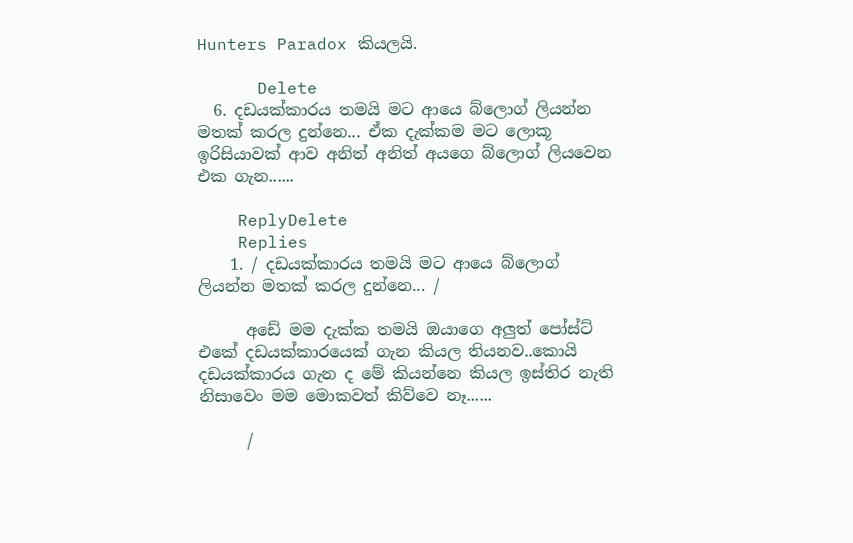Hunters Paradox කියලයි.

      Delete
  6. දඩයක්කාරය තමයි මට ආයෙ බ්ලොග් ලියන්න මතක් කරල දුන්නෙ... ඒක දැක්කම මට ලොකූ ඉරිසියාවක් ආව අනිත් අනිත් අයගෙ බ්ලොග් ලියවෙන එක ගැන......

    ReplyDelete
    Replies
    1. / දඩයක්කාරය තමයි මට ආයෙ බ්ලොග් ලියන්න මතක් කරල දුන්නෙ... /

      අඩේ මම දැක්ක තමයි ඔයාගෙ අලුත් පෝස්ට් එකේ දඩයක්කාරයෙක් ගැන කියල තියනව..කොයි දඩයක්කාරය ගැන ද මේ කියන්නෙ කියල ඉස්තිර නැති නිසාවෙං මම මොකවත් කිව්වෙ නෑ......

      /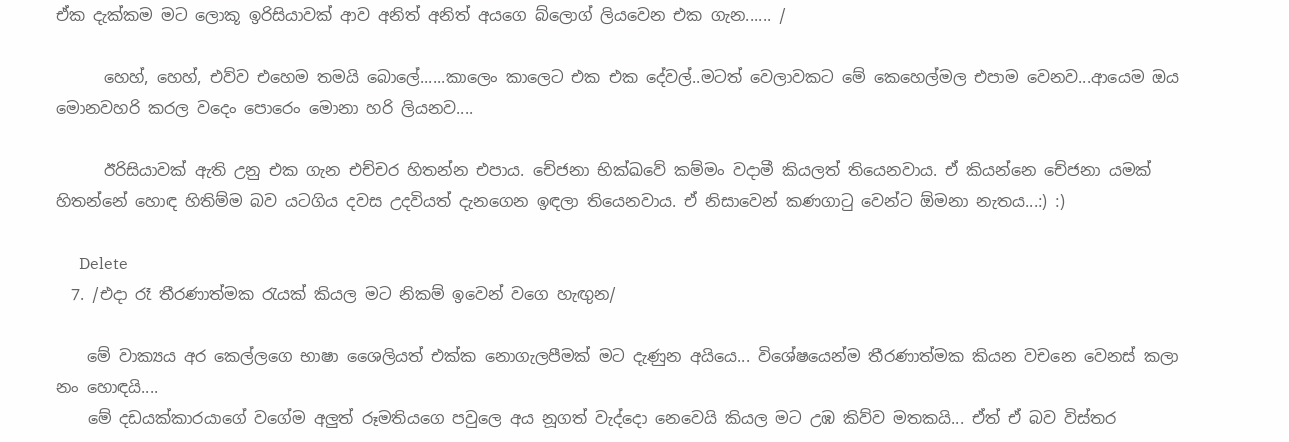ඒක දැක්කම මට ලොකූ ඉරිසියාවක් ආව අනිත් අනිත් අයගෙ බ්ලොග් ලියවෙන එක ගැන...... /

      හෙහ්, හෙහ්, එව්ව එහෙම තමයි බොලේ......කාලෙං කාලෙට එක එක දේවල්..මටත් වෙලාවකට මේ කෙහෙල්මල එපාම වෙනව...ආයෙම ඔය මොනවහරි කරල වදෙං පොරෙං මොනා හරි ලියනව....

      ඊරිසියාවක් ඇති උනු එක ගැන එච්චර හිතන්න එපාය. චේජනා භික්ඛවේ කම්මං වදාමී කියලත් තියෙනවාය. ඒ කියන්නෙ චේජනා යමක් හිතන්නේ හොඳ හිතිම්ම බව යටගිය දවස උදවියත් දැනගෙන ඉඳලා තියෙනවාය. ඒ නිසාවෙන් කණගාටු වෙන්ට ඕමනා නැතය...:) :)

      Delete
  7. /එදා රෑ තීරණාත්මක රැයක් කියල මට නිකම් ඉවෙන් වගෙ හැඟුන/

    මේ වාක්‍යය අර කෙල්ලගෙ භාෂා ශෛලියත් එක්ක නොගැලපීමක් මට දැණුන අයියෙ... විශේෂයෙන්ම තීරණාත්මක කියන වචනෙ වෙනස් කලා නං හොඳයි....
    මේ දඩයක්කාරයාගේ වගේම අලුත් රූමතියගෙ පවුලෙ අය නූගත් වැද්දො නෙවෙයි කියල මට උඹ කිව්ව මතකයි... ඒත් ඒ බව විස්තර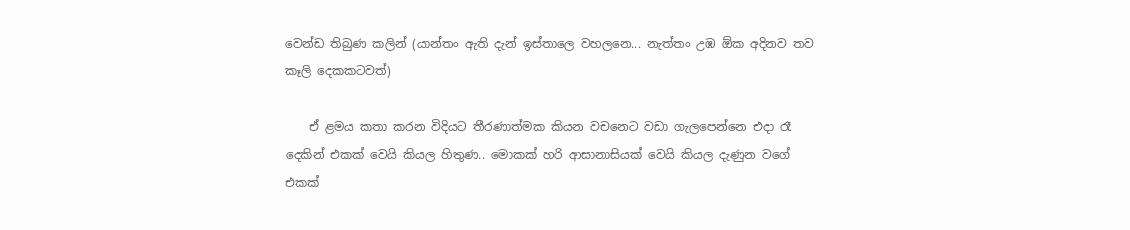වෙන්ඩ තිබුණ කලින් (යාන්තං ඇති දැන් ඉස්තාලෙ වහලනෙ... නැත්තං උඹ ඕක අදිනව තව කෑලි දෙකකටවත්)

    ඒ ළමය කතා කරන විදියට තීරණාත්මක කියන වචනෙට වඩා ගැලපෙන්නෙ එදා රෑ දෙකින් එකක් වෙයි කියල හිතුණ.. මොකක් හරි ආසානාසියක් වෙයි කියල දැණුන වගේ එකක්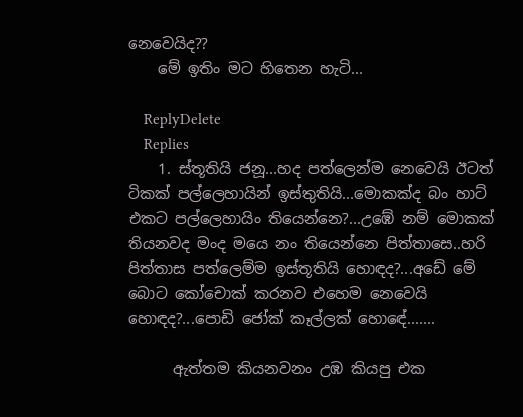නෙවෙයිද??
    මේ ඉතිං මට හිතෙන හැටි...

    ReplyDelete
    Replies
    1. ස්තූතියි ජනූ...හද පත්ලෙන්ම නෙවෙයි ඊටත් ටිකක් පල්ලෙහායින් ඉස්තුතියි...මොකක්ද බං හාට් එකට පල්ලෙහායිං තියෙන්නෙ?...උඹේ නම් මොකක් තියනවද මංද මයෙ නං තියෙන්නෙ පිත්තාසෙ..හරි පිත්තාස පත්ලෙම්ම ඉස්තූතියි හොඳද?...අඩේ මේ බොට කෝචොක් කරනව එහෙම නෙවෙයි හොඳද?...පොඩි ජෝක් කෑල්ලක් හොඳේ.......

      ඇත්තම කියනවනං උඹ කියපු එක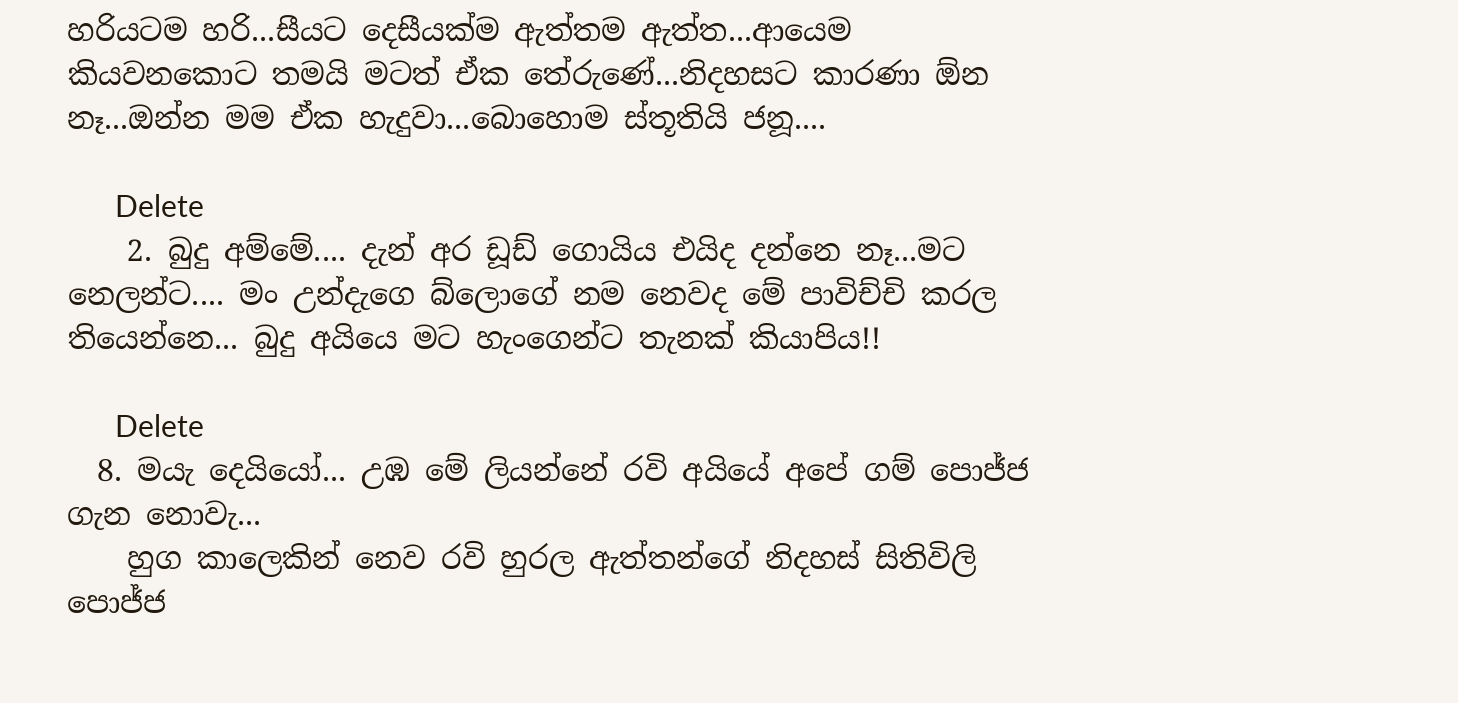හරියටම හරි...සීයට දෙසීයක්ම ඇත්තම ඇත්ත...ආයෙම කියවනකොට තමයි මටත් ඒක තේරුණේ...නිදහසට කාරණා ඕන නෑ...ඔන්න මම ඒක හැදුවා...බොහොම ස්තූතියි ජනූ....

      Delete
    2. බුදු අම්මේ.... දැන් අර ඩූඩ් ගොයිය එයිද දන්නෙ නෑ...මට නෙලන්ට.... මං උන්දැගෙ බ්ලොගේ නම නෙවද මේ පාවිච්චි කරල තියෙන්නෙ... බුදු අයියෙ මට හැංගෙන්ට තැනක් කියාපිය!!

      Delete
  8. මයැ දෙයියෝ... උඹ මේ ලියන්නේ රවි අයියේ අපේ ගම් පොජ්ජ ගැන නොවැ...
    හුග කාලෙකින් නෙව රවි හුරල ඇත්තන්ගේ නිදහස් සිතිවිලි පොජ්ජ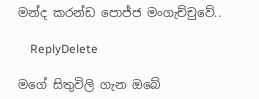මන්ද කරන්ඩ පොජ්ජ මංගැච්චුවේ..

    ReplyDelete

මගේ සිතුවිලි ගැන ඔබේ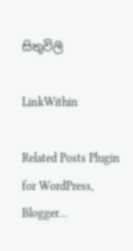සිතුවිලි

LinkWithin

Related Posts Plugin for WordPress, Blogger...